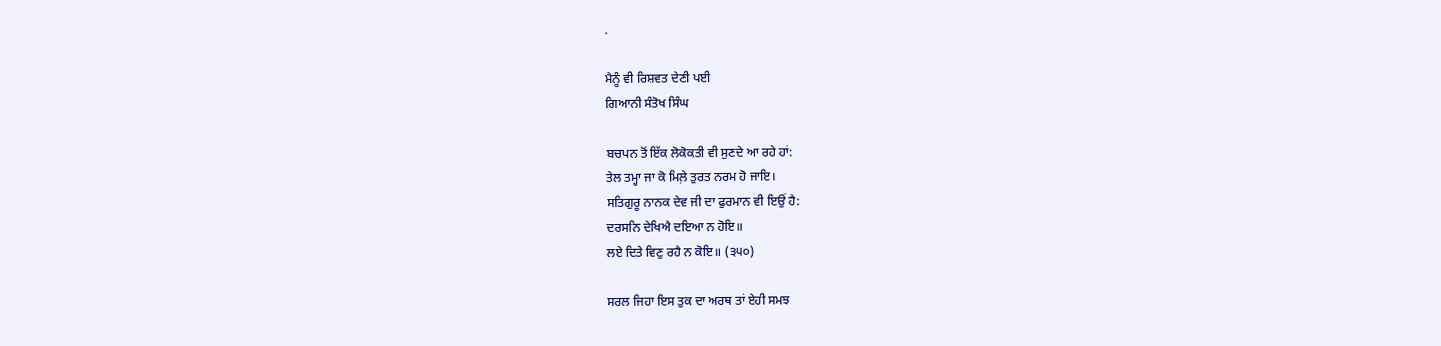.

ਮੈਨੂੰ ਵੀ ਰਿਸ਼ਵਤ ਦੇਣੀ ਪਈ
ਗਿਆਨੀ ਸੰਤੋਖ ਸਿੰਘ

ਬਚਪਨ ਤੋਂ ਇੱਕ ਲੋਕੋਕਤੀ ਵੀ ਸੁਣਦੇ ਆ ਰਹੇ ਹਾਂ:
ਤੇਲ ਤਮ੍ਹਾ ਜਾ ਕੋ ਮਿਲ਼ੇ ਤੁਰਤ ਨਰਮ ਹੋ ਜਾਇ।
ਸਤਿਗੁਰੂ ਨਾਨਕ ਦੇਵ ਜੀ ਦਾ ਫੁਰਮਾਨ ਵੀ ਇਉਂ ਹੈ:
ਦਰਸਨਿ ਦੇਖਿਐ ਦਇਆ ਨ ਹੋਇ॥
ਲਏ ਦਿਤੇ ਵਿਣੁ ਰਹੈ ਨ ਕੋਇ॥ (੩੫੦)

ਸਰਲ ਜਿਹਾ ਇਸ ਤੁਕ ਦਾ ਅਰਥ ਤਾਂ ਏਹੀ ਸਮਝ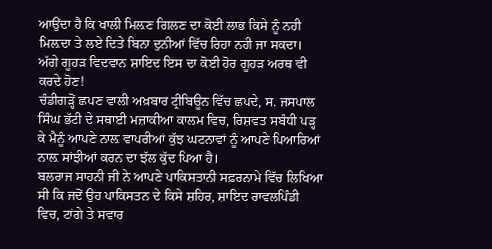ਆਉਂਦਾ ਹੈ ਕਿ ਖਾਲੀ ਮਿਲ਼ਣ ਗਿਲਣ ਦਾ ਕੋਈ ਲਾਭ ਕਿਸੇ ਨੂੰ ਨਹੀ ਮਿਲ਼ਦਾ ਤੇ ਲਏ ਦਿਤੇ ਬਿਨਾ ਦੁਨੀਆਂ ਵਿੱਚ ਰਿਹਾ ਨਹੀ ਜਾ ਸਕਦਾ। ਅੱਗੇ ਗੂਹੜ ਵਿਦਵਾਨ ਸ਼ਾਇਦ ਇਸ ਦਾ ਕੋਈ ਹੋਰ ਗੂਹੜ ਅਰਥ ਵੀ ਕਰਦੇ ਹੋਣ!
ਚੰਡੀਗੜ੍ਹੋਂ ਛਪਣ ਵਾਲੀ ਅਖ਼ਬਾਰ ਟ੍ਰੀਬਿਊਨ ਵਿੱਚ ਛਪਦੇ, ਸ. ਜਸਪਾਲ ਸਿੰਘ ਭੱਟੀ ਦੇ ਸਥਾਈ ਮਜ਼ਾਕੀਆ ਕਾਲਮ ਵਿਚ, ਰਿਸ਼ਵਤ ਸਬੰਧੀ ਪੜ੍ਹ ਕੇ ਮੈਨੂੰ ਆਪਣੇ ਨਾਲ਼ ਵਾਪਰੀਆਂ ਕੁੱਝ ਘਟਨਾਵਾਂ ਨੂੰ ਆਪਣੇ ਪਿਆਰਿਆਂ ਨਾਲ਼ ਸਾਂਝੀਆਂ ਕਰਨ ਦਾ ਝੱਲ ਕੁੱਦ ਪਿਆ ਹੈ।
ਬਲਰਾਜ ਸਾਹਨੀ ਜੀ ਨੇ ਆਪਣੇ ਪਾਕਿਸਤਾਨੀ ਸਫ਼ਰਨਾਮੇ ਵਿੱਚ ਲਿਖਿਆ ਸੀ ਕਿ ਜਦੋਂ ਉਹ ਪਾਕਿਸਤਨ ਦੇ ਕਿਸੇ ਸ਼ਹਿਰ, ਸ਼ਾਇਦ ਰਾਵਲਪਿੰਡੀ ਵਿਚ, ਟਾਂਗੇ ਤੇ ਸਵਾਰ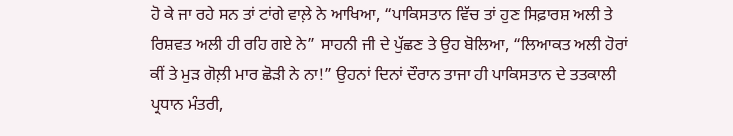ਹੋ ਕੇ ਜਾ ਰਹੇ ਸਨ ਤਾਂ ਟਾਂਗੇ ਵਾਲ਼ੇ ਨੇ ਆਖਿਆ, “ਪਾਕਿਸਤਾਨ ਵਿੱਚ ਤਾਂ ਹੁਣ ਸਿਫ਼ਾਰਸ਼ ਅਲੀ ਤੇ ਰਿਸ਼ਵਤ ਅਲੀ ਹੀ ਰਹਿ ਗਏ ਨੇ” ਸਾਹਨੀ ਜੀ ਦੇ ਪੁੱਛਣ ਤੇ ਉਹ ਬੋਲਿਆ, “ਲਿਆਕਤ ਅਲੀ ਹੋਰਾਂ ਕੀਂ ਤੇ ਮੁੜ ਗੋਲ਼ੀ ਮਾਰ ਛੋੜੀ ਨੇ ਨਾ!” ਉਹਨਾਂ ਦਿਨਾਂ ਦੌਰਾਨ ਤਾਜਾ ਹੀ ਪਾਕਿਸਤਾਨ ਦੇ ਤਤਕਾਲੀ ਪ੍ਰਧਾਨ ਮੰਤਰੀ,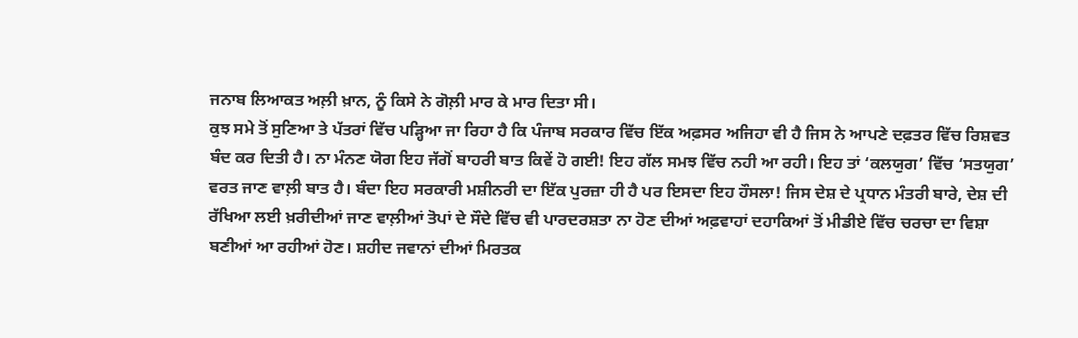ਜਨਾਬ ਲਿਆਕਤ ਅਲ਼ੀ ਖ਼ਾਨ, ਨੂੰ ਕਿਸੇ ਨੇ ਗੋਲ਼ੀ ਮਾਰ ਕੇ ਮਾਰ ਦਿਤਾ ਸੀ।
ਕੁਝ ਸਮੇ ਤੋਂ ਸੁਣਿਆ ਤੇ ਪੱਤਰਾਂ ਵਿੱਚ ਪੜ੍ਹਿਆ ਜਾ ਰਿਹਾ ਹੈ ਕਿ ਪੰਜਾਬ ਸਰਕਾਰ ਵਿੱਚ ਇੱਕ ਅਫ਼ਸਰ ਅਜਿਹਾ ਵੀ ਹੈ ਜਿਸ ਨੇ ਆਪਣੇ ਦਫ਼ਤਰ ਵਿੱਚ ਰਿਸ਼ਵਤ ਬੰਦ ਕਰ ਦਿਤੀ ਹੈ। ਨਾ ਮੰਨਣ ਯੋਗ ਇਹ ਜੱਗੋਂ ਬਾਹਰੀ ਬਾਤ ਕਿਵੇਂ ਹੋ ਗਈ! ਇਹ ਗੱਲ ਸਮਝ ਵਿੱਚ ਨਹੀ ਆ ਰਹੀ। ਇਹ ਤਾਂ ‘ਕਲਯੁਗ’ ਵਿੱਚ ‘ਸਤਯੁਗ’ ਵਰਤ ਜਾਣ ਵਾਲ਼ੀ ਬਾਤ ਹੈ। ਬੰਦਾ ਇਹ ਸਰਕਾਰੀ ਮਸ਼ੀਨਰੀ ਦਾ ਇੱਕ ਪੁਰਜ਼ਾ ਹੀ ਹੈ ਪਰ ਇਸਦਾ ਇਹ ਹੌਸਲਾ! ਜਿਸ ਦੇਸ਼ ਦੇ ਪ੍ਰਧਾਨ ਮੰਤਰੀ ਬਾਰੇ, ਦੇਸ਼ ਦੀ ਰੱਖਿਆ ਲਈ ਖ਼ਰੀਦੀਆਂ ਜਾਣ ਵਾਲ਼ੀਆਂ ਤੋਪਾਂ ਦੇ ਸੌਦੇ ਵਿੱਚ ਵੀ ਪਾਰਦਰਸ਼ਤਾ ਨਾ ਹੋਣ ਦੀਆਂ ਅਫ਼ਵਾਹਾਂ ਦਹਾਕਿਆਂ ਤੋਂ ਮੀਡੀਏ ਵਿੱਚ ਚਰਚਾ ਦਾ ਵਿਸ਼ਾ ਬਣੀਆਂ ਆ ਰਹੀਆਂ ਹੋਣ। ਸ਼ਹੀਦ ਜਵਾਨਾਂ ਦੀਆਂ ਮਿਰਤਕ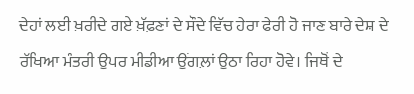ਦੇਹਾਂ ਲਈ ਖ਼ਰੀਦੇ ਗਏ ਖ਼ੱਫ਼ਣਾਂ ਦੇ ਸੌਦੇ ਵਿੱਚ ਹੇਰਾ ਫੇਰੀ ਹੋ ਜਾਣ ਬਾਰੇ ਦੇਸ਼ ਦੇ ਰੱਖਿਆ ਮੰਤਰੀ ਉਪਰ ਮੀਡੀਆ ਉਂਗਲ਼ਾਂ ਉਠਾ ਰਿਹਾ ਹੋਵੇ। ਜਿਥੋਂ ਦੇ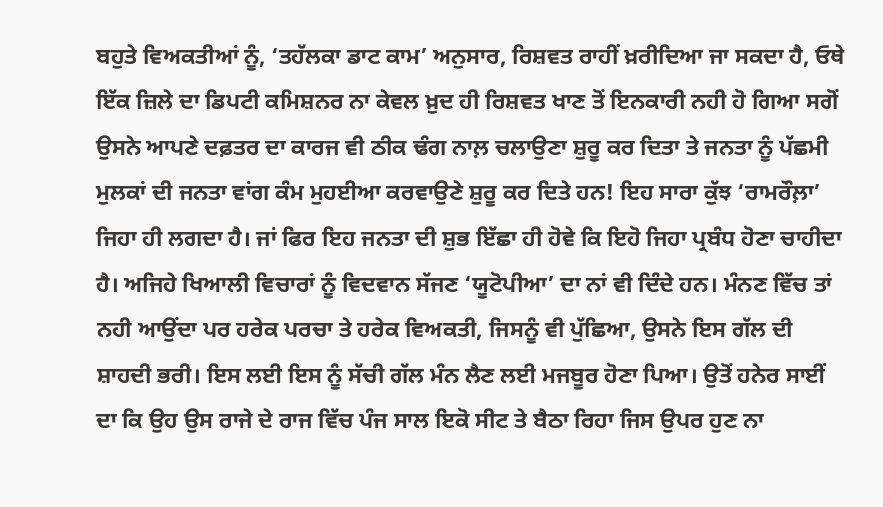ਬਹੁਤੇ ਵਿਅਕਤੀਆਂ ਨੂੰ, ‘ਤਹੱਲਕਾ ਡਾਟ ਕਾਮ’ ਅਨੁਸਾਰ, ਰਿਸ਼ਵਤ ਰਾਹੀਂ ਖ਼ਰੀਦਿਆ ਜਾ ਸਕਦਾ ਹੈ, ਓਥੇ ਇੱਕ ਜ਼ਿਲੇ ਦਾ ਡਿਪਟੀ ਕਮਿਸ਼ਨਰ ਨਾ ਕੇਵਲ ਖ਼ੁਦ ਹੀ ਰਿਸ਼ਵਤ ਖਾਣ ਤੋਂ ਇਨਕਾਰੀ ਨਹੀ ਹੋ ਗਿਆ ਸਗੋਂ ਉਸਨੇ ਆਪਣੇ ਦਫ਼ਤਰ ਦਾ ਕਾਰਜ ਵੀ ਠੀਕ ਢੰਗ ਨਾਲ਼ ਚਲਾਉਣਾ ਸ਼ੁਰੂ ਕਰ ਦਿਤਾ ਤੇ ਜਨਤਾ ਨੂੰ ਪੱਛਮੀ ਮੁਲਕਾਂ ਦੀ ਜਨਤਾ ਵਾਂਗ ਕੰਮ ਮੁਹਈਆ ਕਰਵਾਉਣੇ ਸ਼ੁਰੂ ਕਰ ਦਿਤੇ ਹਨ! ਇਹ ਸਾਰਾ ਕੁੱਝ ‘ਰਾਮਰੌਲ਼ਾ’ ਜਿਹਾ ਹੀ ਲਗਦਾ ਹੈ। ਜਾਂ ਫਿਰ ਇਹ ਜਨਤਾ ਦੀ ਸ਼ੁਭ ਇੱਛਾ ਹੀ ਹੋਵੇ ਕਿ ਇਹੋ ਜਿਹਾ ਪ੍ਰਬੰਧ ਹੋਣਾ ਚਾਹੀਦਾ ਹੈ। ਅਜਿਹੇ ਖਿਆਲੀ ਵਿਚਾਰਾਂ ਨੂੰ ਵਿਦਵਾਨ ਸੱਜਣ ‘ਯੂਟੋਪੀਆ’ ਦਾ ਨਾਂ ਵੀ ਦਿੰਦੇ ਹਨ। ਮੰਨਣ ਵਿੱਚ ਤਾਂ ਨਹੀ ਆਉਂਦਾ ਪਰ ਹਰੇਕ ਪਰਚਾ ਤੇ ਹਰੇਕ ਵਿਅਕਤੀ, ਜਿਸਨੂੰ ਵੀ ਪੁੱਛਿਆ, ਉਸਨੇ ਇਸ ਗੱਲ ਦੀ ਸ਼ਾਹਦੀ ਭਰੀ। ਇਸ ਲਈ ਇਸ ਨੂੰ ਸੱਚੀ ਗੱਲ ਮੰਨ ਲੈਣ ਲਈ ਮਜਬੂਰ ਹੋਣਾ ਪਿਆ। ਉਤੋਂ ਹਨੇਰ ਸਾਈਂ ਦਾ ਕਿ ਉਹ ਉਸ ਰਾਜੇ ਦੇ ਰਾਜ ਵਿੱਚ ਪੰਜ ਸਾਲ ਇਕੋ ਸੀਟ ਤੇ ਬੈਠਾ ਰਿਹਾ ਜਿਸ ਉਪਰ ਹੁਣ ਨਾ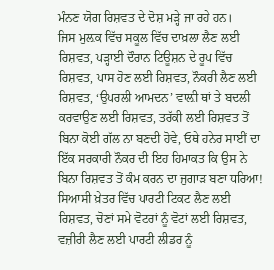ਮੰਨਣ ਯੋਗ ਰਿਸ਼ਵਤ ਦੇ ਦੋਸ਼ ਮੜ੍ਹੇ ਜਾ ਰਹੇ ਹਨ।
ਜਿਸ ਮੁਲ਼ਕ ਵਿੱਚ ਸਕੂਲ ਵਿੱਚ ਦਾਖ਼ਲਾ ਲੈਣ ਲਈ ਰਿਸ਼ਵਤ, ਪੜ੍ਹਾਈ ਦੌਰਾਨ ਟਿਊਸ਼ਨ ਦੇ ਰੂਪ ਵਿੱਚ ਰਿਸ਼ਵਤ, ਪਾਸ ਹੋਣ ਲਈ ਰਿਸ਼ਵਤ, ਨੌਕਰੀ ਲੈਣ ਲਈ ਰਿਸ਼ਵਤ, ‘ਉਪਰਲੀ ਆਮਦਨ’ ਵਾਲ਼ੀ ਥਾਂ ਤੇ ਬਦਲੀ ਕਰਵਾਉਣ ਲਈ ਰਿਸ਼ਵਤ, ਤਰੱਕੀ ਲਈ ਰਿਸ਼ਵਤ ਤੋਂ ਬਿਨਾ ਕੋਈ ਗੱਲ ਨਾ ਬਣਦੀ ਹੋਵੇ, ਓਥੇ ਹਨੇਰ ਸਾਈਂ ਦਾ ਇੱਕ ਸਰਕਾਰੀ ਨੌਕਰ ਦੀ ਇਹ ਹਿਮਾਕਤ ਕਿ ਉਸ ਨੇ ਬਿਨਾ ਰਿਸ਼ਵਤ ਤੋਂ ਕੰਮ ਕਰਨ ਦਾ ਜੁਗਾੜ ਬਣਾ ਧਰਿਆ!
ਸਿਆਸੀ ਖ਼ੇਤਰ ਵਿੱਚ ਪਾਰਟੀ ਟਿਕਟ ਲੈਣ ਲਈ ਰਿਸ਼ਵਤ, ਚੋਣਾਂ ਸਮੇ ਵੋਟਰਾਂ ਨੂੰ ਵੋਟਾਂ ਲਈ ਰਿਸ਼ਵਤ, ਵਜ਼ੀਰੀ ਲੈਣ ਲਈ ਪਾਰਟੀ ਲੀਡਰ ਨੂੰ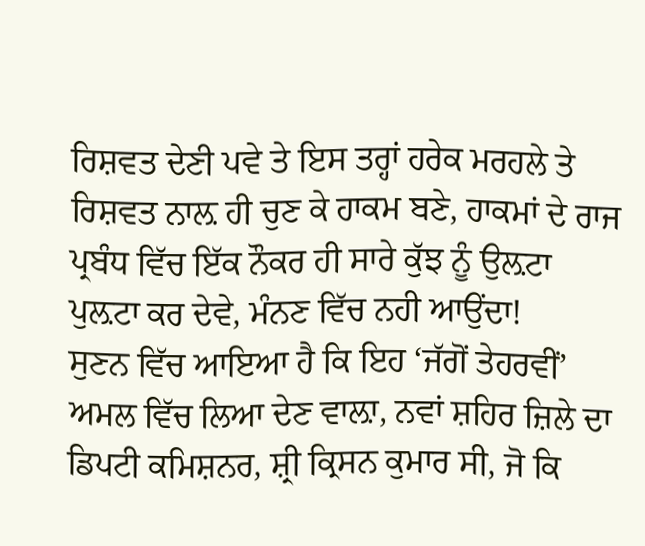ਰਿਸ਼ਵਤ ਦੇਣੀ ਪਵੇ ਤੇ ਇਸ ਤਰ੍ਹਾਂ ਹਰੇਕ ਮਰਹਲੇ ਤੇ ਰਿਸ਼ਵਤ ਨਾਲ਼ ਹੀ ਚੁਣ ਕੇ ਹਾਕਮ ਬਣੇ, ਹਾਕਮਾਂ ਦੇ ਰਾਜ ਪ੍ਰਬੰਧ ਵਿੱਚ ਇੱਕ ਨੌਕਰ ਹੀ ਸਾਰੇ ਕੁੱਝ ਨੂੰ ਉਲ਼ਟਾ ਪੁਲ਼ਟਾ ਕਰ ਦੇਵੇ, ਮੰਨਣ ਵਿੱਚ ਨਹੀ ਆਉਂਦਾ!
ਸੁਣਨ ਵਿੱਚ ਆਇਆ ਹੈ ਕਿ ਇਹ ‘ਜੱਗੋਂ ਤੇਹਰਵੀਂ’ ਅਮਲ ਵਿੱਚ ਲਿਆ ਦੇਣ ਵਾਲ਼ਾ, ਨਵਾਂ ਸ਼ਹਿਰ ਜ਼ਿਲੇ ਦਾ ਡਿਪਟੀ ਕਮਿਸ਼ਨਰ, ਸ਼੍ਰੀ ਕ੍ਰਿਸਨ ਕੁਮਾਰ ਸੀ, ਜੋ ਕਿ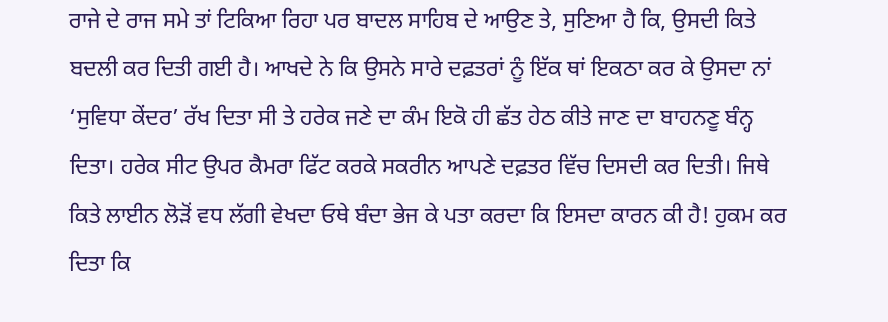ਰਾਜੇ ਦੇ ਰਾਜ ਸਮੇ ਤਾਂ ਟਿਕਿਆ ਰਿਹਾ ਪਰ ਬਾਦਲ ਸਾਹਿਬ ਦੇ ਆਉਣ ਤੇ, ਸੁਣਿਆ ਹੈ ਕਿ, ਉਸਦੀ ਕਿਤੇ ਬਦਲੀ ਕਰ ਦਿਤੀ ਗਈ ਹੈ। ਆਖਦੇ ਨੇ ਕਿ ਉਸਨੇ ਸਾਰੇ ਦਫ਼ਤਰਾਂ ਨੂੰ ਇੱਕ ਥਾਂ ਇਕਠਾ ਕਰ ਕੇ ਉਸਦਾ ਨਾਂ ‘ਸੁਵਿਧਾ ਕੇਂਦਰ’ ਰੱਖ ਦਿਤਾ ਸੀ ਤੇ ਹਰੇਕ ਜਣੇ ਦਾ ਕੰਮ ਇਕੋ ਹੀ ਛੱਤ ਹੇਠ ਕੀਤੇ ਜਾਣ ਦਾ ਬਾਹਨਣੂ ਬੰਨ੍ਹ ਦਿਤਾ। ਹਰੇਕ ਸੀਟ ਉਪਰ ਕੈਮਰਾ ਫਿੱਟ ਕਰਕੇ ਸਕਰੀਨ ਆਪਣੇ ਦਫ਼ਤਰ ਵਿੱਚ ਦਿਸਦੀ ਕਰ ਦਿਤੀ। ਜਿਥੇ ਕਿਤੇ ਲਾਈਨ ਲੋੜੋਂ ਵਧ ਲੱਗੀ ਵੇਖਦਾ ਓਥੇ ਬੰਦਾ ਭੇਜ ਕੇ ਪਤਾ ਕਰਦਾ ਕਿ ਇਸਦਾ ਕਾਰਨ ਕੀ ਹੈ! ਹੁਕਮ ਕਰ ਦਿਤਾ ਕਿ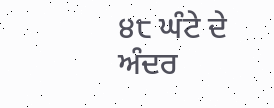੪੮ ਘੰਟੇ ਦੇ ਅੰਦਰ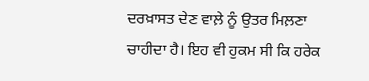ਦਰਖ਼ਾਸਤ ਦੇਣ ਵਾਲ਼ੇ ਨੂੰ ਉਤਰ ਮਿਲ਼ਣਾ ਚਾਹੀਦਾ ਹੈ। ਇਹ ਵੀ ਹੁਕਮ ਸੀ ਕਿ ਹਰੇਕ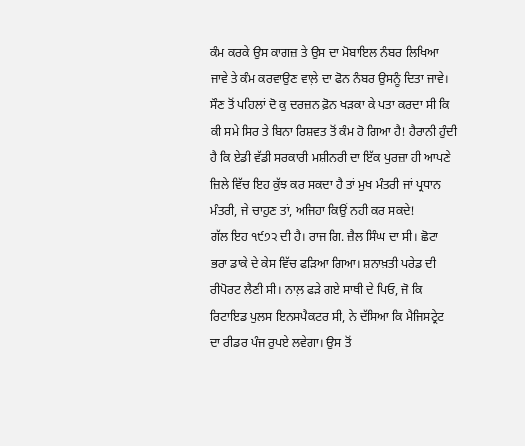ਕੰਮ ਕਰਕੇ ਉਸ ਕਾਗਜ਼ ਤੇ ਉਸ ਦਾ ਮੋਬਾਇਲ ਨੰਬਰ ਲਿਖਿਆ ਜਾਵੇ ਤੇ ਕੰਮ ਕਰਵਾਉਣ ਵਾਲ਼ੇ ਦਾ ਫੋਨ ਨੰਬਰ ਉਸਨੂੰ ਦਿਤਾ ਜਾਵੇ। ਸੌਣ ਤੋਂ ਪਹਿਲਾਂ ਦੋ ਕੁ ਦਰਜ਼ਨ ਫ਼ੋਨ ਖੜਕਾ ਕੇ ਪਤਾ ਕਰਦਾ ਸੀ ਕਿ ਕੀ ਸਮੇ ਸਿਰ ਤੇ ਬਿਨਾ ਰਿਸ਼ਵਤ ਤੋਂ ਕੰਮ ਹੋ ਗਿਆ ਹੈ! ਹੈਰਾਨੀ ਹੁੰਦੀ ਹੈ ਕਿ ਏਡੀ ਵੱਡੀ ਸਰਕਾਰੀ ਮਸ਼ੀਨਰੀ ਦਾ ਇੱਕ ਪੁਰਜ਼ਾ ਹੀ ਆਪਣੇ ਜ਼ਿਲੇ ਵਿੱਚ ਇਹ ਕੁੱਝ ਕਰ ਸਕਦਾ ਹੈ ਤਾਂ ਮੁਖ ਮੰਤਰੀ ਜਾਂ ਪ੍ਰਧਾਨ ਮੰਤਰੀ, ਜੇ ਚਾਹੁਣ ਤਾਂ, ਅਜਿਹਾ ਕਿਉਂ ਨਹੀ ਕਰ ਸਕਦੇ!
ਗੱਲ ਇਹ ੧੯੭੨ ਦੀ ਹੈ। ਰਾਜ ਗਿ. ਜ਼ੈਲ ਸਿੰਘ ਦਾ ਸੀ। ਛੋਟਾ ਭਰਾ ਡਾਕੇ ਦੇ ਕੇਸ ਵਿੱਚ ਫੜਿਆ ਗਿਆ। ਸ਼ਨਾਖ਼ਤੀ ਪਰੇਡ ਦੀ ਰੀਪੋਰਟ ਲੈਣੀ ਸੀ। ਨਾਲ਼ ਫੜੇ ਗਏ ਸਾਥੀ ਦੇ ਪਿਓ, ਜੋ ਕਿ ਰਿਟਾਇਡ ਪੁਲਸ ਇਨਸਪੈਕਟਰ ਸੀ, ਨੇ ਦੱਸਿਆ ਕਿ ਮੈਜਿਸਟ੍ਰੇਟ ਦਾ ਰੀਡਰ ਪੰਜ ਰੁਪਏ ਲਵੇਗਾ। ਉਸ ਤੋਂ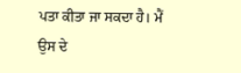ਪਤਾ ਕੀਤਾ ਜਾ ਸਕਦਾ ਹੈ। ਮੈਂ ਉਸ ਦੇ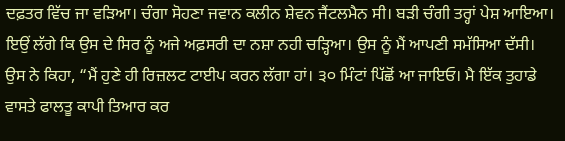ਦਫ਼ਤਰ ਵਿੱਚ ਜਾ ਵੜਿਆ। ਚੰਗਾ ਸੋਹਣਾ ਜਵਾਨ ਕਲੀਨ ਸ਼ੇਵਨ ਜੈਂਟਲਮੈਨ ਸੀ। ਬੜੀ ਚੰਗੀ ਤਰ੍ਹਾਂ ਪੇਸ਼ ਆਇਆ। ਇਉਂ ਲੱਗੇ ਕਿ ਉਸ ਦੇ ਸਿਰ ਨੂੰ ਅਜੇ ਅਫ਼ਸਰੀ ਦਾ ਨਸ਼ਾ ਨਹੀ ਚੜ੍ਹਿਆ। ਉਸ ਨੂੰ ਮੈਂ ਆਪਣੀ ਸਮੱਸਿਆ ਦੱਸੀ। ਉਸ ਨੇ ਕਿਹਾ, “ਮੈਂ ਹੁਣੇ ਹੀ ਰਿਜ਼ਲਟ ਟਾਈਪ ਕਰਨ ਲੱਗਾ ਹਾਂ। ੩੦ ਮਿੰਟਾਂ ਪਿੱਛੋਂ ਆ ਜਾਇਓ। ਮੈ ਇੱਕ ਤੁਹਾਡੇ ਵਾਸਤੇ ਫਾਲਤੂ ਕਾਪੀ ਤਿਆਰ ਕਰ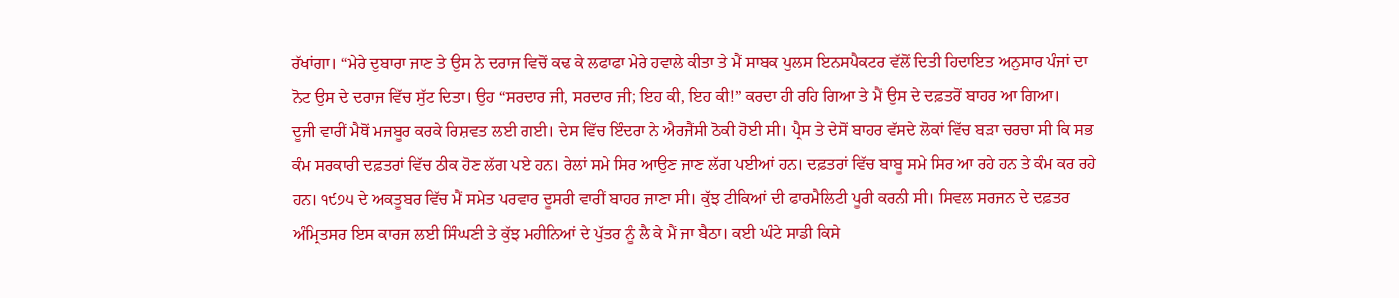ਰੱਖਾਂਗਾ। “ਮੇਰੇ ਦੁਬਾਰਾ ਜਾਣ ਤੇ ਉਸ ਨੇ ਦਰਾਜ ਵਿਚੋਂ ਕਢ ਕੇ ਲਫਾਫਾ ਮੇਰੇ ਹਵਾਲੇ ਕੀਤਾ ਤੇ ਮੈਂ ਸਾਬਕ ਪੁਲਸ ਇਨਸਪੈਕਟਰ ਵੱਲੋਂ ਦਿਤੀ ਹਿਦਾਇਤ ਅਨੁਸਾਰ ਪੰਜਾਂ ਦਾ ਨੋਟ ਉਸ ਦੇ ਦਰਾਜ ਵਿੱਚ ਸੁੱਟ ਦਿਤਾ। ਉਹ “ਸਰਦਾਰ ਜੀ, ਸਰਦਾਰ ਜੀ; ਇਹ ਕੀ, ਇਹ ਕੀ!” ਕਰਦਾ ਹੀ ਰਹਿ ਗਿਆ ਤੇ ਮੈਂ ਉਸ ਦੇ ਦਫ਼ਤਰੋਂ ਬਾਹਰ ਆ ਗਿਆ।
ਦੂਜੀ ਵਾਰੀਂ ਮੈਥੋਂ ਮਜਬੂਰ ਕਰਕੇ ਰਿਸ਼ਵਤ ਲਈ ਗਈ। ਦੇਸ ਵਿੱਚ ਇੰਦਰਾ ਨੇ ਐਰਜੈਂਸੀ ਠੋਕੀ ਹੋਈ ਸੀ। ਪ੍ਰੈਸ ਤੇ ਦੇਸੋਂ ਬਾਹਰ ਵੱਸਦੇ ਲੋਕਾਂ ਵਿੱਚ ਬੜਾ ਚਰਚਾ ਸੀ ਕਿ ਸਭ ਕੰਮ ਸਰਕਾਰੀ ਦਫ਼ਤਰਾਂ ਵਿੱਚ ਠੀਕ ਹੋਣ ਲੱਗ ਪਏ ਹਨ। ਰੇਲਾਂ ਸਮੇ ਸਿਰ ਆਉਣ ਜਾਣ ਲੱਗ ਪਈਆਂ ਹਨ। ਦਫ਼ਤਰਾਂ ਵਿੱਚ ਬਾਬੂ ਸਮੇ ਸਿਰ ਆ ਰਹੇ ਹਨ ਤੇ ਕੰਮ ਕਰ ਰਹੇ ਹਨ। ੧੯੭੫ ਦੇ ਅਕਤੂਬਰ ਵਿੱਚ ਮੈਂ ਸਮੇਤ ਪਰਵਾਰ ਦੂਸਰੀ ਵਾਰੀਂ ਬਾਹਰ ਜਾਣਾ ਸੀ। ਕੁੱਝ ਟੀਕਿਆਂ ਦੀ ਫਾਰਮੈਲਿਟੀ ਪੂਰੀ ਕਰਨੀ ਸੀ। ਸਿਵਲ ਸਰਜਨ ਦੇ ਦਫ਼ਤਰ ਅੰਮ੍ਰਿਤਸਰ ਇਸ ਕਾਰਜ ਲਈ ਸਿੰਘਣੀ ਤੇ ਕੁੱਝ ਮਹੀਨਿਆਂ ਦੇ ਪੁੱਤਰ ਨੂੰ ਲੈ ਕੇ ਮੈਂ ਜਾ ਬੈਠਾ। ਕਈ ਘੰਟੇ ਸਾਡੀ ਕਿਸੇ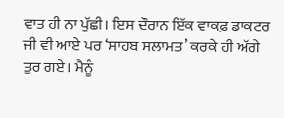ਵਾਤ ਹੀ ਨਾ ਪੁੱਛੀ। ਇਸ ਦੌਰਾਨ ਇੱਕ ਵਾਕਫ਼ ਡਾਕਟਰ ਜੀ ਵੀ ਆਏ ਪਰ ‘ਸਾਹਬ ਸਲਾਮਤ’ ਕਰਕੇ ਹੀ ਅੱਗੇ ਤੁਰ ਗਏ। ਮੈਨੂੰ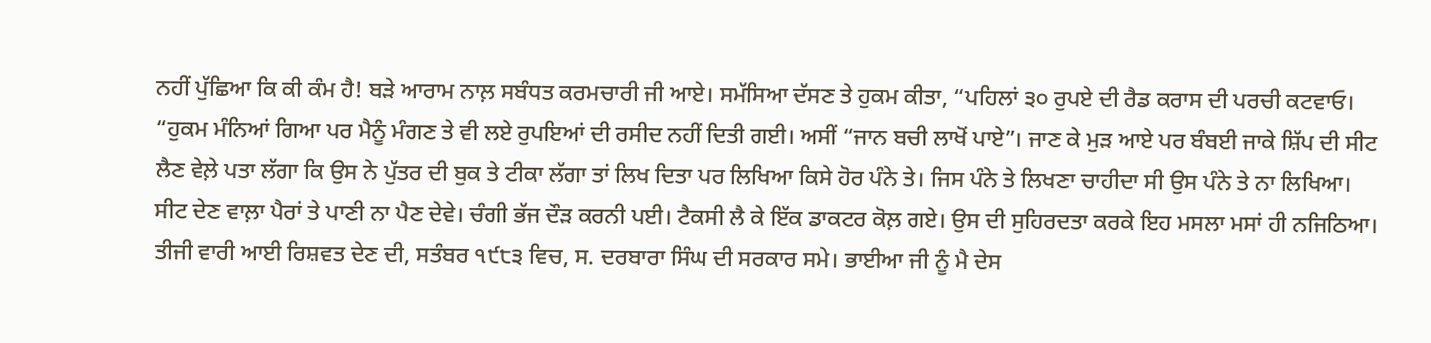ਨਹੀਂ ਪੁੱਛਿਆ ਕਿ ਕੀ ਕੰਮ ਹੈ! ਬੜੇ ਆਰਾਮ ਨਾਲ਼ ਸਬੰਧਤ ਕਰਮਚਾਰੀ ਜੀ ਆਏ। ਸਮੱਸਿਆ ਦੱਸਣ ਤੇ ਹੁਕਮ ਕੀਤਾ, “ਪਹਿਲਾਂ ੩੦ ਰੁਪਏ ਦੀ ਰੈਡ ਕਰਾਸ ਦੀ ਪਰਚੀ ਕਟਵਾਓ। “ਹੁਕਮ ਮੰਨਿਆਂ ਗਿਆ ਪਰ ਮੈਨੂੰ ਮੰਗਣ ਤੇ ਵੀ ਲਏ ਰੁਪਇਆਂ ਦੀ ਰਸੀਦ ਨਹੀਂ ਦਿਤੀ ਗਈ। ਅਸੀਂ “ਜਾਨ ਬਚੀ ਲਾਖੋਂ ਪਾਏ”। ਜਾਣ ਕੇ ਮੁੜ ਆਏ ਪਰ ਬੰਬਈ ਜਾਕੇ ਸ਼ਿੱਪ ਦੀ ਸੀਟ ਲੈਣ ਵੇਲ਼ੇ ਪਤਾ ਲੱਗਾ ਕਿ ਉਸ ਨੇ ਪੁੱਤਰ ਦੀ ਬੁਕ ਤੇ ਟੀਕਾ ਲੱਗਾ ਤਾਂ ਲਿਖ ਦਿਤਾ ਪਰ ਲਿਖਿਆ ਕਿਸੇ ਹੋਰ ਪੰਨੇ ਤੇ। ਜਿਸ ਪੰਨੇ ਤੇ ਲਿਖਣਾ ਚਾਹੀਦਾ ਸੀ ਉਸ ਪੰਨੇ ਤੇ ਨਾ ਲਿਖਿਆ। ਸੀਟ ਦੇਣ ਵਾਲ਼ਾ ਪੈਰਾਂ ਤੇ ਪਾਣੀ ਨਾ ਪੈਣ ਦੇਵੇ। ਚੰਗੀ ਭੱਜ ਦੌੜ ਕਰਨੀ ਪਈ। ਟੈਕਸੀ ਲੈ ਕੇ ਇੱਕ ਡਾਕਟਰ ਕੋਲ਼ ਗਏ। ਉਸ ਦੀ ਸੁਹਿਰਦਤਾ ਕਰਕੇ ਇਹ ਮਸਲਾ ਮਸਾਂ ਹੀ ਨਜਿਠਿਆ।
ਤੀਜੀ ਵਾਰੀ ਆਈ ਰਿਸ਼ਵਤ ਦੇਣ ਦੀ, ਸਤੰਬਰ ੧੯੮੩ ਵਿਚ, ਸ. ਦਰਬਾਰਾ ਸਿੰਘ ਦੀ ਸਰਕਾਰ ਸਮੇ। ਭਾਈਆ ਜੀ ਨੂੰ ਮੈ ਦੇਸ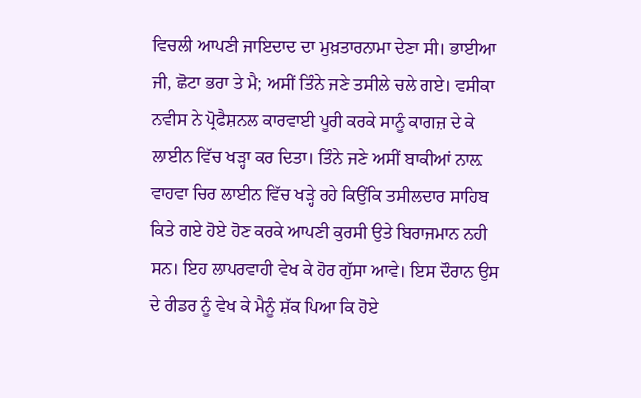ਵਿਚਲੀ ਆਪਣੀ ਜਾਇਦਾਦ ਦਾ ਮੁਖ਼ਤਾਰਨਾਮਾ ਦੇਣਾ ਸੀ। ਭਾਈਆ ਜੀ, ਛੋਟਾ ਭਰਾ ਤੇ ਮੈ; ਅਸੀਂ ਤਿੰਨੇ ਜਣੇ ਤਸੀਲੇ ਚਲੇ ਗਏ। ਵਸੀਕਾ ਨਵੀਸ ਨੇ ਪ੍ਰੋਫੈਸ਼ਨਲ ਕਾਰਵਾਈ ਪੂਰੀ ਕਰਕੇ ਸਾਨੂੰ ਕਾਗਜ਼ ਦੇ ਕੇ ਲਾਈਨ ਵਿੱਚ ਖੜ੍ਹਾ ਕਰ ਦਿਤਾ। ਤਿੰਨੇ ਜਣੇ ਅਸੀਂ ਬਾਕੀਆਂ ਨਾਲ਼ ਵਾਹਵਾ ਚਿਰ ਲਾਈਨ ਵਿੱਚ ਖੜ੍ਹੇ ਰਹੇ ਕਿਉਂਕਿ ਤਸੀਲਦਾਰ ਸਾਹਿਬ ਕਿਤੇ ਗਏ ਹੋਏ ਹੋਣ ਕਰਕੇ ਆਪਣੀ ਕੁਰਸੀ ਉਤੇ ਬਿਰਾਜਮਾਨ ਨਹੀ ਸਨ। ਇਹ ਲਾਪਰਵਾਹੀ ਵੇਖ ਕੇ ਹੋਰ ਗੁੱਸਾ ਆਵੇ। ਇਸ ਦੌਰਾਨ ਉਸ ਦੇ ਰੀਡਰ ਨੂੰ ਵੇਖ ਕੇ ਮੈਨੂੰ ਸ਼ੱਕ ਪਿਆ ਕਿ ਹੋਏ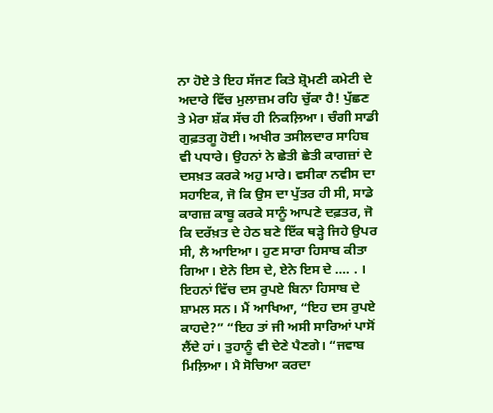ਨਾ ਹੋਏ ਤੇ ਇਹ ਸੱਜਣ ਕਿਤੇ ਸ਼੍ਰੋਮਣੀ ਕਮੇਟੀ ਦੇ ਅਦਾਰੇ ਵਿੱਚ ਮੁਲਾਜ਼ਮ ਰਹਿ ਚੁੱਕਾ ਹੈ! ਪੁੱਛਣ ਤੇ ਮੇਰਾ ਸ਼ੱਕ ਸੱਚ ਹੀ ਨਿਕਲ਼ਿਆ। ਚੰਗੀ ਸਾਡੀ ਗੁਫ਼ਤਗੂ ਹੋਈ। ਅਖੀਰ ਤਸੀਲਦਾਰ ਸਾਹਿਬ ਵੀ ਪਧਾਰੇ। ਉਹਨਾਂ ਨੇ ਛੇਤੀ ਛੇਤੀ ਕਾਗਜ਼ਾਂ ਦੇ ਦਸਖ਼ਤ ਕਰਕੇ ਅਹੁ ਮਾਰੇ। ਵਸੀਕਾ ਨਵੀਸ ਦਾ ਸਹਾਇਕ, ਜੋ ਕਿ ਉਸ ਦਾ ਪੁੱਤਰ ਹੀ ਸੀ, ਸਾਡੇ ਕਾਗਜ਼ ਕਾਬੂ ਕਰਕੇ ਸਾਨੂੰ ਆਪਣੇ ਦਫ਼ਤਰ, ਜੋ ਕਿ ਦਰੱਖ਼ਤ ਦੇ ਹੇਠ ਬਣੇ ਇੱਕ ਥੜ੍ਹੇ ਜਿਹੇ ਉਪਰ ਸੀ, ਲੈ ਆਇਆ। ਹੁਣ ਸਾਰਾ ਹਿਸਾਬ ਕੀਤਾ ਗਿਆ। ਏਨੇ ਇਸ ਦੇ, ਏਨੇ ਇਸ ਦੇ …. . । ਇਹਨਾਂ ਵਿੱਚ ਦਸ ਰੁਪਏ ਬਿਨਾ ਹਿਸਾਬ ਦੇ ਸ਼ਾਮਲ ਸਨ। ਮੈਂ ਆਖਿਆ, “ਇਹ ਦਸ ਰੁਪਏ ਕਾਹਦੇ?” “ਇਹ ਤਾਂ ਜੀ ਅਸੀ ਸਾਰਿਆਂ ਪਾਸੋਂ ਲੈਂਦੇ ਹਾਂ। ਤੁਹਾਨੂੰ ਵੀ ਦੇਣੇ ਪੈਣਗੇ। “ਜਵਾਬ ਮਿਲ਼ਿਆ। ਮੈ ਸੋਚਿਆ ਕਰਦਾ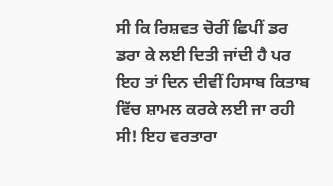ਸੀ ਕਿ ਰਿਸ਼ਵਤ ਚੋਰੀਂ ਛਿਪੀਂ ਡਰ ਡਰਾ ਕੇ ਲਈ ਦਿਤੀ ਜਾਂਦੀ ਹੈ ਪਰ ਇਹ ਤਾਂ ਦਿਨ ਦੀਵੀਂ ਹਿਸਾਬ ਕਿਤਾਬ ਵਿੱਚ ਸ਼ਾਮਲ ਕਰਕੇ ਲਈ ਜਾ ਰਹੀ ਸੀ! ਇਹ ਵਰਤਾਰਾ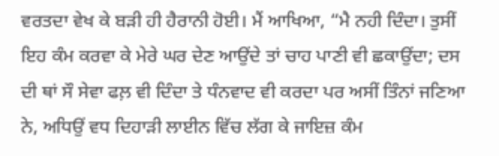ਵਰਤਦਾ ਵੇਖ ਕੇ ਬੜੀ ਹੀ ਹੈਰਾਨੀ ਹੋਈ। ਮੈਂ ਆਖਿਆ, “ਮੈ ਨਹੀ ਦਿੰਦਾ। ਤੁਸੀਂ ਇਹ ਕੰਮ ਕਰਵਾ ਕੇ ਮੇਰੇ ਘਰ ਦੇਣ ਆਉਂਦੇ ਤਾਂ ਚਾਹ ਪਾਣੀ ਵੀ ਛਕਾਉਂਦਾ; ਦਸ ਦੀ ਥਾਂ ਸੌ ਸੇਵਾ ਫਲ਼ ਵੀ ਦਿੰਦਾ ਤੇ ਧੰਨਵਾਦ ਵੀ ਕਰਦਾ ਪਰ ਅਸੀਂ ਤਿੰਨਾਂ ਜਣਿਆ ਨੇ, ਅਧਿਉਂ ਵਧ ਦਿਹਾੜੀ ਲਾਈਨ ਵਿੱਚ ਲੱਗ ਕੇ ਜਾਇਜ਼ ਕੰਮ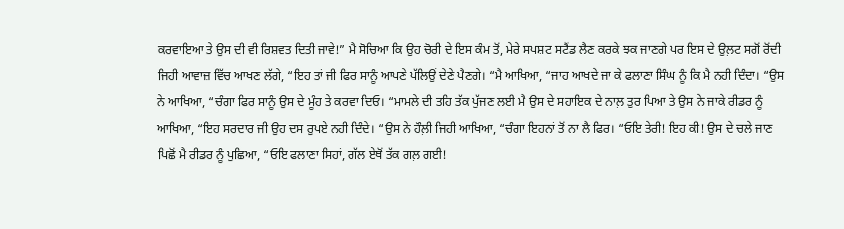ਕਰਵਾਇਆ ਤੇ ਉਸ ਦੀ ਵੀ ਰਿਸ਼ਵਤ ਦਿਤੀ ਜਾਵੇ!” ਮੈ ਸੋਚਿਆ ਕਿ ਉਹ ਚੋਰੀ ਦੇ ਇਸ ਕੰਮ ਤੋਂ, ਮੇਰੇ ਸਪਸ਼ਟ ਸਟੈਂਡ ਲੈਣ ਕਰਕੇ ਝਕ ਜਾਣਗੇ ਪਰ ਇਸ ਦੇ ਉਲ਼ਟ ਸਗੋਂ ਰੋਂਦੀ ਜਿਹੀ ਆਵਾਜ਼ ਵਿੱਚ ਆਖਣ ਲੱਗੇ, “ਇਹ ਤਾਂ ਜੀ ਫਿਰ ਸਾਨੂੰ ਆਪਣੇ ਪੱਲਿਉਂ ਦੇਣੇ ਪੈਣਗੇ। “ਮੈ ਆਖਿਆ, “ਜਾਹ ਆਖਦੇ ਜਾ ਕੇ ਫਲਾਣਾ ਸਿੰਘ ਨੂੰ ਕਿ ਮੈ ਨਹੀ ਦਿੰਦਾ। “ਉਸ ਨੇ ਆਖਿਆ, “ਚੰਗਾ ਫਿਰ ਸਾਨੂੰ ਉਸ ਦੇ ਮੂੰਹ ਤੇ ਕਰਵਾ ਦਿਓ। “ਮਾਮਲੇ ਦੀ ਤਹਿ ਤੱਕ ਪੁੱਜਣ ਲਈ ਮੈ ਉਸ ਦੇ ਸਹਾਇਕ ਦੇ ਨਾਲ਼ ਤੁਰ ਪਿਆ ਤੇ ਉਸ ਨੇ ਜਾਕੇ ਰੀਡਰ ਨੂੰ ਆਖਿਆ, “ਇਹ ਸਰਦਾਰ ਜੀ ਉਹ ਦਸ ਰੁਪਏ ਨਹੀ ਦਿੰਦੇ। “ਉਸ ਨੇ ਹੌਲ਼ੀ ਜਿਹੀ ਆਖਿਆ, “ਚੰਗਾ ਇਹਨਾਂ ਤੋਂ ਨਾ ਲੈ ਫਿਰ। “ਓਇ ਤੇਰੀ! ਇਹ ਕੀ! ਉਸ ਦੇ ਚਲੇ ਜਾਣ ਪਿਛੋਂ ਮੈ ਰੀਡਰ ਨੂੰ ਪੁਛਿਆ, “ਓਇ ਫਲਾਣਾ ਸਿਹਾਂ, ਗੱਲ ਏਥੋਂ ਤੱਕ ਗਲ਼ ਗਈ!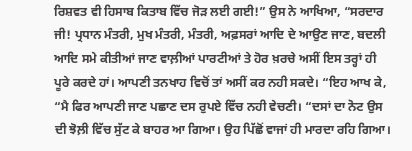ਰਿਸ਼ਵਤ ਵੀ ਹਿਸਾਬ ਕਿਤਾਬ ਵਿੱਚ ਜੋੜ ਲਈ ਗਈ!” ਉਸ ਨੇ ਆਖਿਆ, “ਸਰਦਾਰ ਜੀ! ਪ੍ਰਧਾਨ ਮੰਤਰੀ, ਮੁਖ ਮੰਤਰੀ, ਮੰਤਰੀ, ਅਫ਼ਸਰਾਂ ਆਦਿ ਦੇ ਆਉਣ ਜਾਣ, ਬਦਲੀ ਆਦਿ ਸਮੇ ਕੀਤੀਆਂ ਜਾਣ ਵਾਲ਼ੀਆਂ ਪਾਰਟੀਆਂ ਤੇ ਹੋਰ ਖ਼ਰਚੇ ਅਸੀਂ ਇਸ ਤਰ੍ਹਾਂ ਹੀ ਪੂਰੇ ਕਰਦੇ ਹਾਂ। ਆਪਣੀ ਤਨਖਾਹ ਵਿਚੋਂ ਤਾਂ ਅਸੀਂ ਕਰ ਨਹੀ ਸਕਦੇ। “ਇਹ ਆਖ ਕੇ, “ਮੈ ਫਿਰ ਆਪਣੀ ਜਾਣ ਪਛਾਣ ਦਸ ਰੁਪਏ ਵਿੱਚ ਨਹੀ ਵੇਚਣੀ। “ਦਸਾਂ ਦਾ ਨੋਟ ਉਸ ਦੀ ਝੋਲ਼ੀ ਵਿੱਚ ਸੁੱਟ ਕੇ ਬਾਹਰ ਆ ਗਿਆ। ਉਹ ਪਿੱਛੋਂ ਵਾਜਾਂ ਹੀ ਮਾਰਦਾ ਰਹਿ ਗਿਆ।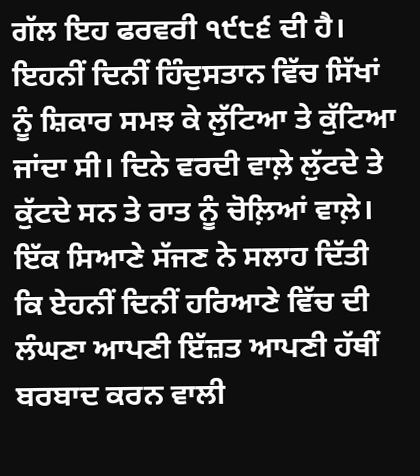ਗੱਲ ਇਹ ਫਰਵਰੀ ੧੯੮੬ ਦੀ ਹੈ। ਇਹਨੀਂ ਦਿਨੀਂ ਹਿੰਦੁਸਤਾਨ ਵਿੱਚ ਸਿੱਖਾਂ ਨੂੰ ਸ਼ਿਕਾਰ ਸਮਝ ਕੇ ਲੁੱਟਿਆ ਤੇ ਕੁੱਟਿਆ ਜਾਂਦਾ ਸੀ। ਦਿਨੇ ਵਰਦੀ ਵਾਲ਼ੇ ਲੁੱਟਦੇ ਤੇ ਕੁੱਟਦੇ ਸਨ ਤੇ ਰਾਤ ਨੂੰ ਚੋਲ਼ਿਆਂ ਵਾਲ਼ੇ। ਇੱਕ ਸਿਆਣੇ ਸੱਜਣ ਨੇ ਸਲਾਹ ਦਿੱਤੀ ਕਿ ਏਹਨੀਂ ਦਿਨੀਂ ਹਰਿਆਣੇ ਵਿੱਚ ਦੀ ਲੰਘਣਾ ਆਪਣੀ ਇੱਜ਼ਤ ਆਪਣੀ ਹੱਥੀਂ ਬਰਬਾਦ ਕਰਨ ਵਾਲੀ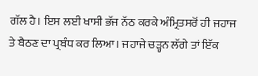ਗੱਲ ਹੈ। ਇਸ ਲਈ ਖਾਸੀ ਭੱਜ ਨੱਠ ਕਰਕੇ ਅੰਮ੍ਰਿਤਸਰੋਂ ਹੀ ਜਹਾਜ ਤੇ ਬੈਠਣ ਦਾ ਪ੍ਰਬੰਧ ਕਰ ਲਿਆ। ਜਹਾਜੇ ਚੜ੍ਹਨ ਲੱਗੇ ਤਾਂ ਇੱਕ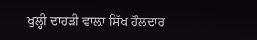ਖੁਲ੍ਹੀ ਦਾਹੜੀ ਵਾਲ਼ਾ ਸਿੱਖ ਹੌਲਦਾਰ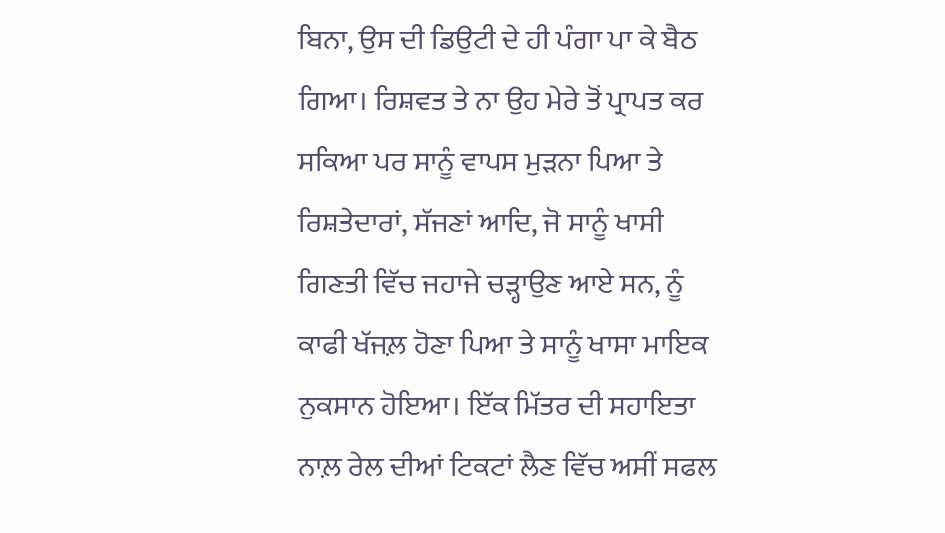ਬਿਨਾ, ਉਸ ਦੀ ਡਿਉਟੀ ਦੇ ਹੀ ਪੰਗਾ ਪਾ ਕੇ ਬੈਠ ਗਿਆ। ਰਿਸ਼ਵਤ ਤੇ ਨਾ ਉਹ ਮੇਰੇ ਤੋਂ ਪ੍ਰਾਪਤ ਕਰ ਸਕਿਆ ਪਰ ਸਾਨੂੰ ਵਾਪਸ ਮੁੜਨਾ ਪਿਆ ਤੇ ਰਿਸ਼ਤੇਦਾਰਾਂ, ਸੱਜਣਾਂ ਆਦਿ, ਜੋ ਸਾਨੂੰ ਖਾਸੀ ਗਿਣਤੀ ਵਿੱਚ ਜਹਾਜੇ ਚੜ੍ਹਾਉਣ ਆਏ ਸਨ, ਨੂੰ ਕਾਫੀ ਖੱਜਲ਼ ਹੋਣਾ ਪਿਆ ਤੇ ਸਾਨੂੰ ਖਾਸਾ ਮਾਇਕ ਨੁਕਸਾਨ ਹੋਇਆ। ਇੱਕ ਮਿੱਤਰ ਦੀ ਸਹਾਇਤਾ ਨਾਲ਼ ਰੇਲ ਦੀਆਂ ਟਿਕਟਾਂ ਲੈਣ ਵਿੱਚ ਅਸੀਂ ਸਫਲ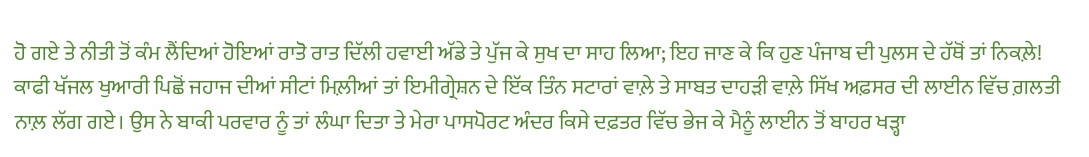ਹੋ ਗਏ ਤੇ ਨੀਤੀ ਤੋਂ ਕੰਮ ਲੈਂਦਿਆਂ ਹੋਇਆਂ ਰਾਤੋ ਰਾਤ ਦਿੱਲੀ ਹਵਾਈ ਅੱਡੇ ਤੇ ਪੁੱਜ ਕੇ ਸੁਖ ਦਾ ਸਾਹ ਲਿਆ; ਇਹ ਜਾਣ ਕੇ ਕਿ ਹੁਣ ਪੰਜਾਬ ਦੀ ਪੁਲਸ ਦੇ ਹੱਥੋਂ ਤਾਂ ਨਿਕਲ਼ੇ! ਕਾਫੀ ਖੱਜਲ ਖੁਆਰੀ ਪਿਛੋਂ ਜਹਾਜ ਦੀਆਂ ਸੀਟਾਂ ਮਿਲ਼ੀਆਂ ਤਾਂ ਇਮੀਗ੍ਰੇਸ਼ਨ ਦੇ ਇੱਕ ਤਿੰਨ ਸਟਾਰਾਂ ਵਾਲ਼ੇ ਤੇ ਸਾਬਤ ਦਾਹੜੀ ਵਾਲ਼ੇ ਸਿੱਖ ਅਫ਼ਸਰ ਦੀ ਲਾਈਨ ਵਿੱਚ ਗ਼ਲਤੀ ਨਾਲ਼ ਲੱਗ ਗਏ। ਉਸ ਨੇ ਬਾਕੀ ਪਰਵਾਰ ਨੂੰ ਤਾਂ ਲੰਘਾ ਦਿਤਾ ਤੇ ਮੇਰਾ ਪਾਸਪੋਰਟ ਅੰਦਰ ਕਿਸੇ ਦਫ਼ਤਰ ਵਿੱਚ ਭੇਜ ਕੇ ਮੈਨੂੰ ਲਾਈਨ ਤੋਂ ਬਾਹਰ ਖੜ੍ਹਾ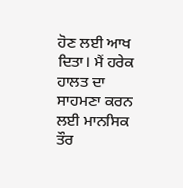ਹੋਣ ਲਈ ਆਖ ਦਿਤਾ। ਮੈਂ ਹਰੇਕ ਹਾਲਤ ਦਾ ਸਾਹਮਣਾ ਕਰਨ ਲਈ ਮਾਨਸਿਕ ਤੌਰ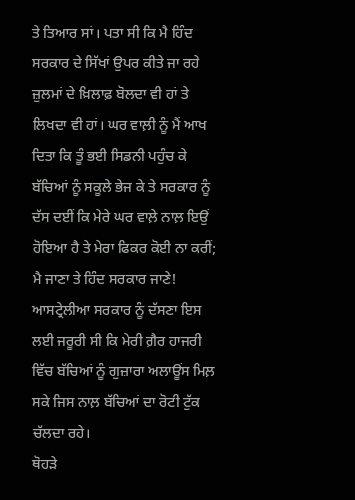ਤੇ ਤਿਆਰ ਸਾਂ। ਪਤਾ ਸੀ ਕਿ ਮੈ ਹਿੰਦ ਸਰਕਾਰ ਦੇ ਸਿੱਖਾਂ ਉਪਰ ਕੀਤੇ ਜਾ ਰਹੇ ਜ਼ੁਲਮਾਂ ਦੇ ਖ਼ਿਲਾਫ਼ ਬੋਲਦਾ ਵੀ ਹਾਂ ਤੇ ਲਿਖਦਾ ਵੀ ਹਾਂ। ਘਰ ਵਾਲ਼ੀ ਨੂੰ ਮੈਂ ਆਖ ਦਿਤਾ ਕਿ ਤੂੰ ਭਈ ਸਿਡਨੀ ਪਹੁੰਚ ਕੇ ਬੱਚਿਆਂ ਨੂੰ ਸਕੂਲੇ ਭੇਜ ਕੇ ਤੇ ਸਰਕਾਰ ਨੂੰ ਦੱਸ ਦਈਂ ਕਿ ਮੇਰੇ ਘਰ ਵਾਲ਼ੇ ਨਾਲ਼ ਇਉਂ ਹੋਇਆ ਹੈ ਤੇ ਮੇਰਾ ਫਿਕਰ ਕੋਈ ਨਾ ਕਰੀਂ; ਮੈ ਜਾਣਾ ਤੇ ਹਿੰਦ ਸਰਕਾਰ ਜਾਣੇ! ਆਸਟ੍ਰੇਲੀਆ ਸਰਕਾਰ ਨੂੰ ਦੱਸਣਾ ਇਸ ਲਈ ਜਰੂਰੀ ਸੀ ਕਿ ਮੇਰੀ ਗ਼ੈਰ ਹਾਜਰੀ ਵਿੱਚ ਬੱਚਿਆਂ ਨੂੰ ਗੁਜ਼ਾਰਾ ਅਲਾਊਂਸ ਮਿਲ਼ ਸਕੇ ਜਿਸ ਨਾਲ਼ ਬੱਚਿਆਂ ਦਾ ਰੋਟੀ ਟੁੱਕ ਚੱਲਦਾ ਰਹੇ।
ਥੋਹੜੇ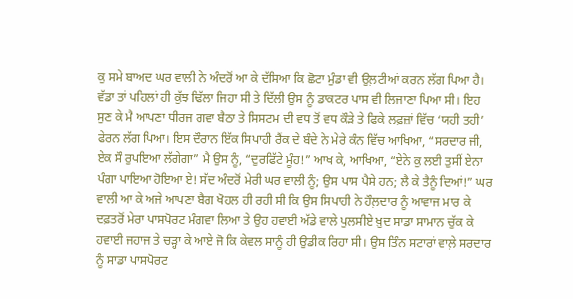ਕੁ ਸਮੇ ਬਾਅਦ ਘਰ ਵਾਲੀ ਨੇ ਅੰਦਰੋਂ ਆ ਕੇ ਦੱਸਿਆ ਕਿ ਛੋਟਾ ਮੁੰਡਾ ਵੀ ਉਲ਼ਟੀਆਂ ਕਰਨ ਲੱਗ ਪਿਆ ਹੈ। ਵੱਡਾ ਤਾਂ ਪਹਿਲਾਂ ਹੀ ਕੁੱਝ ਢਿੱਲਾ ਜਿਹਾ ਸੀ ਤੇ ਦਿੱਲੀ ਉਸ ਨੂੰ ਡਾਕਟਰ ਪਾਸ ਵੀ ਲਿਜਾਣਾ ਪਿਆ ਸੀ। ਇਹ ਸੁਣ ਕੇ ਮੈ ਆਪਣਾ ਧੀਰਜ ਗਵਾ ਬੈਠਾ ਤੇ ਸਿਸਟਮ ਦੀ ਵਧ ਤੋਂ ਵਧ ਕੌੜੇ ਤੇ ਫਿਕੇ ਲਫ਼ਜ਼ਾਂ ਵਿੱਚ ‘ਯਹੀ ਤਹੀ’ ਫੇਰਨ ਲੱਗ ਪਿਆ। ਇਸ ਦੌਰਾਨ ਇੱਕ ਸਿਪਾਹੀ ਰੈਂਕ ਦੇ ਬੰਦੇ ਨੇ ਮੇਰੇ ਕੰਨ ਵਿੱਚ ਆਖਿਆ, “ਸਰਦਾਰ ਜੀ, ਏਕ ਸੌ ਰੁਪਇਆ ਲੱਗੇਗਾ” ਮੈ ਉਸ ਨੂੰ, “ਦੁਰਫਿੱਟੇ ਮੂੰਹ!” ਆਖ ਕੇ, ਆਖਿਆ, “ਏਨੇ ਕੁ ਲਈ ਤੁਸੀਂ ਏਨਾ ਪੰਗਾ ਪਾਇਆ ਹੋਇਆ ਏ! ਸੱਦ ਅੰਦਰੋਂ ਮੇਰੀ ਘਰ ਵਾਲੀ ਨੂੰ; ਉਸ ਪਾਸ ਪੈਸੇ ਹਨ; ਲੈ ਕੇ ਤੈਨੂੰ ਦਿਆਂ!” ਘਰ ਵਾਲੀ ਆ ਕੇ ਅਜੇ ਆਪਣਾ ਬੈਗ ਖੋਹਲ ਹੀ ਰਹੀ ਸੀ ਕਿ ਉਸ ਸਿਪਾਹੀ ਨੇ ਹੌਲ਼ਦਾਰ ਨੂੰ ਆਵਾਜ ਮਾਰ ਕੇ ਦਫ਼ਤਰੋਂ ਮੇਰਾ ਪਾਸਪੋਰਟ ਮੰਗਵਾ ਲਿਆ ਤੇ ਉਹ ਹਵਾਈ ਅੱਡੇ ਵਾਲੇ ਪੁਲਸੀਏ ਖ਼ੁਦ ਸਾਡਾ ਸਾਮਾਨ ਚੁੱਕ ਕੇ ਹਵਾਈ ਜਹਾਜ ਤੇ ਚੜ੍ਹਾ ਕੇ ਆਏ ਜੋ ਕਿ ਕੇਵਲ ਸਾਨੂੰ ਹੀ ਉਡੀਕ ਰਿਹਾ ਸੀ। ਉਸ ਤਿੰਨ ਸਟਾਰਾਂ ਵਾਲ਼ੇ ਸਰਦਾਰ ਨੂੰ ਸਾਡਾ ਪਾਸਪੋਰਟ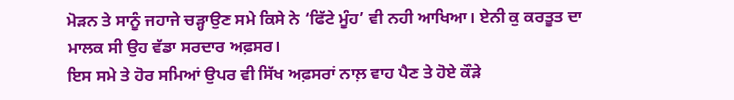ਮੋੜਨ ਤੇ ਸਾਨੂੰ ਜਹਾਜੇ ਚੜ੍ਹਾਉਣ ਸਮੇ ਕਿਸੇ ਨੇ ‘ਫਿੱਟੇ ਮੂੰਹ’ ਵੀ ਨਹੀ ਆਖਿਆ। ਏਨੀ ਕੁ ਕਰਤੂਤ ਦਾ ਮਾਲਕ ਸੀ ਉਹ ਵੱਡਾ ਸਰਦਾਰ ਅਫ਼ਸਰ।
ਇਸ ਸਮੇ ਤੇ ਹੋਰ ਸਮਿਆਂ ਉਪਰ ਵੀ ਸਿੱਖ ਅਫ਼ਸਰਾਂ ਨਾਲ਼ ਵਾਹ ਪੈਣ ਤੇ ਹੋਏ ਕੌੜੇ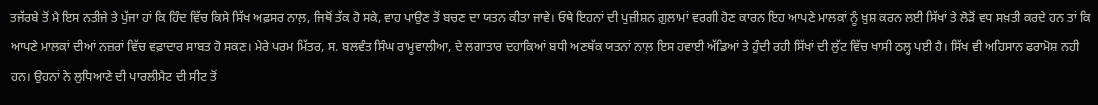ਤਜੱਰਬੇ ਤੋਂ ਮੈ ਇਸ ਨਤੀਜੇ ਤੇ ਪੁੱਜਾ ਹਾਂ ਕਿ ਹਿੰਦ ਵਿੱਚ ਕਿਸੇ ਸਿੱਖ ਅਫ਼ਸਰ ਨਾਲ਼, ਜਿਥੋਂ ਤੱਕ ਹੋ ਸਕੇ, ਵਾਹ ਪਾਉਣ ਤੋਂ ਬਚਣ ਦਾ ਯਤਨ ਕੀਤਾ ਜਾਵੇ। ਓਥੇ ਇਹਨਾਂ ਦੀ ਪੁਜ਼ੀਸ਼ਨ ਗ਼ੁਲਾਮਾਂ ਵਰਗੀ ਹੋਣ ਕਾਰਨ ਇਹ ਆਪਣੇ ਮਾਲਕਾਂ ਨੂੰ ਖ਼ੁਸ਼ ਕਰਨ ਲਈ ਸਿੱਖਾਂ ਤੇ ਲੋੜੋਂ ਵਧ ਸਖ਼ਤੀ ਕਰਦੇ ਹਨ ਤਾਂ ਕਿ ਆਪਣੇ ਮਾਲਕਾਂ ਦੀਆਂ ਨਜ਼ਰਾਂ ਵਿੱਚ ਵਫ਼ਾਦਾਰ ਸਾਬਤ ਹੋ ਸਕਣ। ਮੇਰੇ ਪਰਮ ਮਿੱਤਰ, ਸ. ਬਲਵੰਤ ਸਿੰਘ ਰਾਮੂਵਾਲੀਆ, ਦੇ ਲਗਾਤਾਰ ਦਹਾਕਿਆਂ ਬਧੀ ਅਣਥੱਕ ਯਤਨਾਂ ਨਾਲ਼ ਇਸ ਹਵਾਈ ਅੱਡਿਆਂ ਤੇ ਹੁੰਦੀ ਰਹੀ ਸਿੱਖਾਂ ਦੀ ਲੁੱਟ ਵਿੱਚ ਖਾਸੀ ਠਲ੍ਹ ਪਈ ਹੈ। ਸਿੱਖ ਵੀ ਅਹਿਸਾਨ ਫਰਾਮੋਸ਼ ਨਹੀ ਹਨ। ਉਹਨਾਂ ਨੇ ਲੁਧਿਆਣੇ ਦੀ ਪਾਰਲੀਮੈਟ ਦੀ ਸੀਟ ਤੋਂ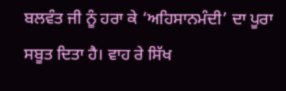ਬਲਵੰਤ ਜੀ ਨੂੰ ਹਰਾ ਕੇ ‘ਅਹਿਸਾਨਮੰਦੀ’ ਦਾ ਪੂਰਾ ਸਬੂਤ ਦਿਤਾ ਹੈ। ਵਾਹ ਰੇ ਸਿੱਖ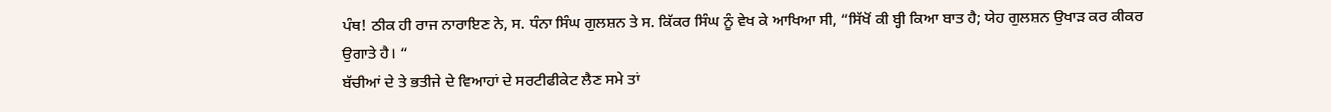ਪੰਥ! ਠੀਕ ਹੀ ਰਾਜ ਨਾਰਾਇਣ ਨੇ, ਸ. ਧੰਨਾ ਸਿੰਘ ਗੁਲਸ਼ਨ ਤੇ ਸ. ਕਿੱਕਰ ਸਿੰਘ ਨੂੰ ਵੇਖ ਕੇ ਆਖਿਆ ਸੀ, “ਸਿੱਖੋਂ ਕੀ ਬ੍ਹੀ ਕਿਆ ਬਾਤ ਹੈ; ਯੇਹ ਗੁਲਸ਼ਨ ਉਖਾੜ ਕਰ ਕੀਕਰ ਉਗਾਤੇ ਹੈ। “
ਬੱਚੀਆਂ ਦੇ ਤੇ ਭਤੀਜੇ ਦੇ ਵਿਆਹਾਂ ਦੇ ਸਰਟੀਫੀਕੇਟ ਲੈਣ ਸਮੇ ਤਾਂ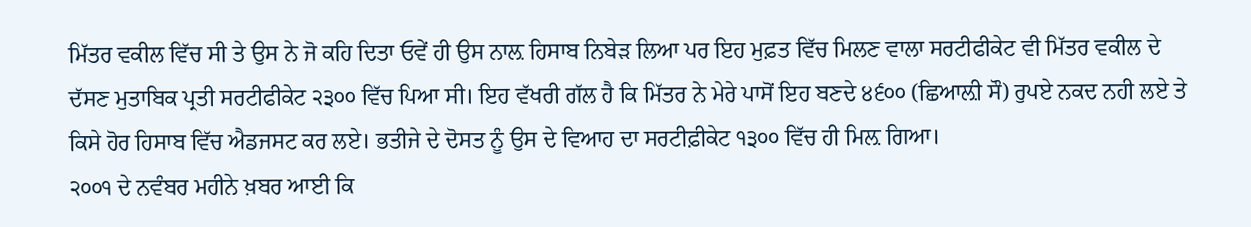ਮਿੱਤਰ ਵਕੀਲ ਵਿੱਚ ਸੀ ਤੇ ਉਸ ਨੇ ਜੋ ਕਹਿ ਦਿਤਾ ਓਵੇਂ ਹੀ ਉਸ ਨਾਲ਼ ਹਿਸਾਬ ਨਿਬੇੜ ਲਿਆ ਪਰ ਇਹ ਮੁਫ਼ਤ ਵਿੱਚ ਮਿਲਣ ਵਾਲਾ ਸਰਟੀਫੀਕੇਟ ਵੀ ਮਿੱਤਰ ਵਕੀਲ ਦੇ ਦੱਸਣ ਮੁਤਾਬਿਕ ਪ੍ਰਤੀ ਸਰਟੀਫੀਕੇਟ ੨੩੦੦ ਵਿੱਚ ਪਿਆ ਸੀ। ਇਹ ਵੱਖਰੀ ਗੱਲ ਹੈ ਕਿ ਮਿੱਤਰ ਨੇ ਮੇਰੇ ਪਾਸੋਂ ਇਹ ਬਣਦੇ ੪੬੦੦ (ਛਿਆਲ਼ੀ ਸੌ) ਰੁਪਏ ਨਕਦ ਨਹੀ ਲਏ ਤੇ ਕਿਸੇ ਹੋਰ ਹਿਸਾਬ ਵਿੱਚ ਐਡਜਸਟ ਕਰ ਲਏ। ਭਤੀਜੇ ਦੇ ਦੋਸਤ ਨੂੰ ਉਸ ਦੇ ਵਿਆਹ ਦਾ ਸਰਟੀਫ਼ੀਕੇਟ ੧੩੦੦ ਵਿੱਚ ਹੀ ਮਿਲ਼ ਗਿਆ।
੨੦੦੧ ਦੇ ਨਵੰਬਰ ਮਹੀਨੇ ਖ਼ਬਰ ਆਈ ਕਿ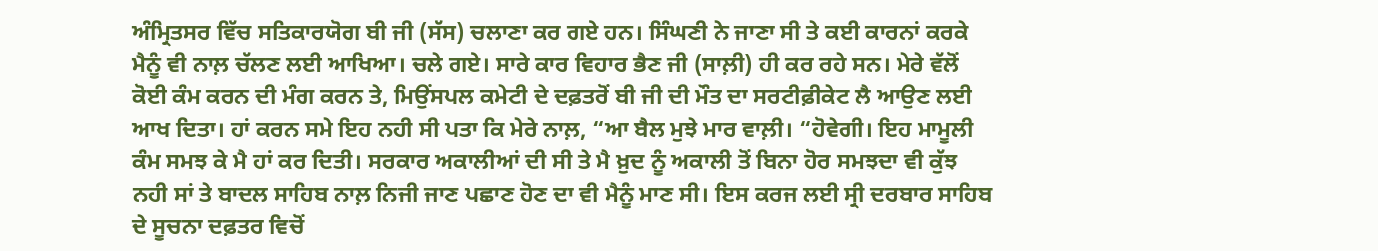ਅੰਮ੍ਰਿਤਸਰ ਵਿੱਚ ਸਤਿਕਾਰਯੋਗ ਬੀ ਜੀ (ਸੱਸ) ਚਲਾਣਾ ਕਰ ਗਏ ਹਨ। ਸਿੰਘਣੀ ਨੇ ਜਾਣਾ ਸੀ ਤੇ ਕਈ ਕਾਰਨਾਂ ਕਰਕੇ ਮੈਨੂੰ ਵੀ ਨਾਲ਼ ਚੱਲਣ ਲਈ ਆਖਿਆ। ਚਲੇ ਗਏ। ਸਾਰੇ ਕਾਰ ਵਿਹਾਰ ਭੈਣ ਜੀ (ਸਾਲ਼ੀ) ਹੀ ਕਰ ਰਹੇ ਸਨ। ਮੇਰੇ ਵੱਲੋਂ ਕੋਈ ਕੰਮ ਕਰਨ ਦੀ ਮੰਗ ਕਰਨ ਤੇ, ਮਿਉਂਸਪਲ ਕਮੇਟੀ ਦੇ ਦਫ਼ਤਰੋਂ ਬੀ ਜੀ ਦੀ ਮੌਤ ਦਾ ਸਰਟੀਫ਼ੀਕੇਟ ਲੈ ਆਉਣ ਲਈ ਆਖ ਦਿਤਾ। ਹਾਂ ਕਰਨ ਸਮੇ ਇਹ ਨਹੀ ਸੀ ਪਤਾ ਕਿ ਮੇਰੇ ਨਾਲ਼, “ਆ ਬੈਲ ਮੁਝੇ ਮਾਰ ਵਾਲ਼ੀ। “ਹੋਵੇਗੀ। ਇਹ ਮਾਮੂਲੀ ਕੰਮ ਸਮਝ ਕੇ ਮੈ ਹਾਂ ਕਰ ਦਿਤੀ। ਸਰਕਾਰ ਅਕਾਲੀਆਂ ਦੀ ਸੀ ਤੇ ਮੈ ਖ਼ੁਦ ਨੂੰ ਅਕਾਲੀ ਤੋਂ ਬਿਨਾ ਹੋਰ ਸਮਝਦਾ ਵੀ ਕੁੱਝ ਨਹੀ ਸਾਂ ਤੇ ਬਾਦਲ ਸਾਹਿਬ ਨਾਲ਼ ਨਿਜੀ ਜਾਣ ਪਛਾਣ ਹੋਣ ਦਾ ਵੀ ਮੈਨੂੰ ਮਾਣ ਸੀ। ਇਸ ਕਰਜ ਲਈ ਸ੍ਰੀ ਦਰਬਾਰ ਸਾਹਿਬ ਦੇ ਸੂਚਨਾ ਦਫ਼ਤਰ ਵਿਚੋਂ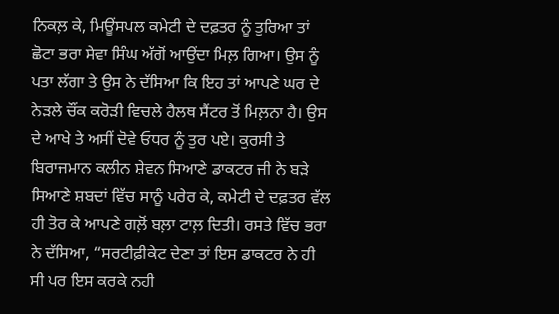ਨਿਕਲ਼ ਕੇ, ਮਿਊਂਸਪਲ ਕਮੇਟੀ ਦੇ ਦਫ਼ਤਰ ਨੂੰ ਤੁਰਿਆ ਤਾਂ ਛੋਟਾ ਭਰਾ ਸੇਵਾ ਸਿੰਘ ਅੱਗੋਂ ਆਉਂਦਾ ਮਿਲ਼ ਗਿਆ। ਉਸ ਨੂੰ ਪਤਾ ਲੱਗਾ ਤੇ ਉਸ ਨੇ ਦੱਸਿਆ ਕਿ ਇਹ ਤਾਂ ਆਪਣੇ ਘਰ ਦੇ ਨੇੜਲੇ ਚੌਂਕ ਕਰੋੜੀ ਵਿਚਲੇ ਹੈਲਥ ਸੈਂਟਰ ਤੋਂ ਮਿਲ਼ਨਾ ਹੈ। ਉਸ ਦੇ ਆਖੇ ਤੇ ਅਸੀਂ ਦੋਵੇ ਓਧਰ ਨੂੰ ਤੁਰ ਪਏ। ਕੁਰਸੀ ਤੇ ਬਿਰਾਜਮਾਨ ਕਲੀਨ ਸ਼ੇਵਨ ਸਿਆਣੇ ਡਾਕਟਰ ਜੀ ਨੇ ਬੜੇ ਸਿਆਣੇ ਸ਼ਬਦਾਂ ਵਿੱਚ ਸਾਨੂੰ ਪਰੇਰ ਕੇ, ਕਮੇਟੀ ਦੇ ਦਫ਼ਤਰ ਵੱਲ ਹੀ ਤੋਰ ਕੇ ਆਪਣੇ ਗਲ਼ੋਂ ਬਲ਼ਾ ਟਾਲ਼ ਦਿਤੀ। ਰਸਤੇ ਵਿੱਚ ਭਰਾ ਨੇ ਦੱਸਿਆ, “ਸਰਟੀਫ਼ੀਕੇਟ ਦੇਣਾ ਤਾਂ ਇਸ ਡਾਕਟਰ ਨੇ ਹੀ ਸੀ ਪਰ ਇਸ ਕਰਕੇ ਨਹੀ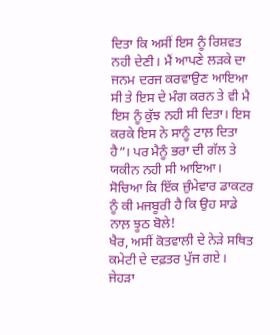ਦਿਤਾ ਕਿ ਅਸੀਂ ਇਸ ਨੂੰ ਰਿਸ਼ਵਤ ਨਹੀ ਦੇਣੀ। ਮੈਂ ਆਪਣੇ ਲੜਕੇ ਦਾ ਜਨਮ ਦਰਜ ਕਰਵਾਉਣ ਆਇਆ ਸੀ ਤੇ ਇਸ ਦੇ ਮੰਗ ਕਰਨ ਤੇ ਵੀ ਮੈ ਇਸ ਨੂੰ ਕੁੱਝ ਨਹੀ ਸੀ ਦਿਤਾ। ਇਸ ਕਰਕੇ ਇਸ ਨੇ ਸਾਨੂੰ ਟਾਲ਼ ਦਿਤਾ ਹੈ”। ਪਰ ਮੈਨੂੰ ਭਰਾ ਦੀ ਗੱਲ ਤੇ ਯਕੀਨ ਨਹੀ ਸੀ ਆਇਆ। ਸੋਚਿਆ ਕਿ ਇੱਕ ਜ਼ੁੰਮੇਵਾਰ ਡਾਕਟਰ ਨੂੰ ਕੀ ਮਜਬੂਰੀ ਹੈ ਕਿ ਉਹ ਸਾਡੇ ਨਾਲ਼ ਝੂਠ ਬੋਲੇ!
ਖੈਰ, ਅਸੀਂ ਕੋਤਵਾਲੀ ਦੇ ਨੇੜੇ ਸਥਿਤ ਕਮੇਟੀ ਦੇ ਦਫ਼ਤਰ ਪੁੱਜ ਗਏ। ਜੇਹੜਾ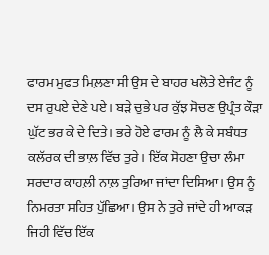ਫਾਰਮ ਮੁਫਤ ਮਿਲ਼ਣਾ ਸੀ ਉਸ ਦੇ ਬਾਹਰ ਖਲੋਤੇ ਏਜੰਟ ਨੂੰ ਦਸ ਰੁਪਏ ਦੇਣੇ ਪਏ। ਬੜੇ ਚੁਭੇ ਪਰ ਕੁੱਝ ਸੋਚਣ ਉਪ੍ਰੰਤ ਕੌੜਾ ਘੁੱਟ ਭਰ ਕੇ ਦੇ ਦਿਤੇ। ਭਰੇ ਹੋਏ ਫਾਰਮ ਨੂੰ ਲੈ ਕੇ ਸਬੰਧਤ ਕਲੱਰਕ ਦੀ ਭਾਲ਼ ਵਿੱਚ ਤੁਰੇ। ਇੱਕ ਸੋਹਣਾ ਉਚਾ ਲੰਮਾ ਸਰਦਾਰ ਕਾਹਲ਼ੀ ਨਾਲ਼ ਤੁਰਿਆ ਜਾਂਦਾ ਦਿਸਿਆ। ਉਸ ਨੂੰ ਨਿਮਰਤਾ ਸਹਿਤ ਪੁੱਛਿਆ। ਉਸ ਨੇ ਤੁਰੇ ਜਾਂਦੇ ਹੀ ਆਕੜ ਜਿਹੀ ਵਿੱਚ ਇੱਕ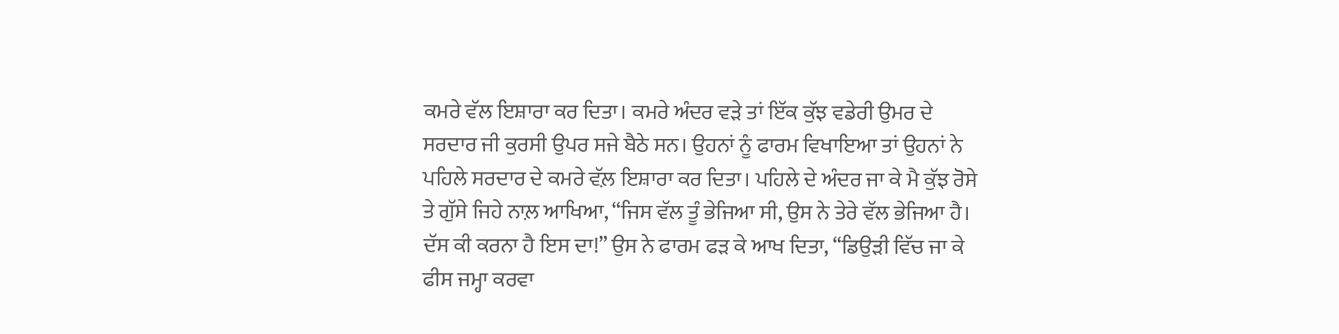ਕਮਰੇ ਵੱਲ ਇਸ਼ਾਰਾ ਕਰ ਦਿਤਾ। ਕਮਰੇ ਅੰਦਰ ਵੜੇ ਤਾਂ ਇੱਕ ਕੁੱਝ ਵਡੇਰੀ ਉਮਰ ਦੇ ਸਰਦਾਰ ਜੀ ਕੁਰਸੀ ਉਪਰ ਸਜੇ ਬੈਠੇ ਸਨ। ਉਹਨਾਂ ਨੂੰ ਫਾਰਮ ਵਿਖਾਇਆ ਤਾਂ ਉਹਨਾਂ ਨੇ ਪਹਿਲੇ ਸਰਦਾਰ ਦੇ ਕਮਰੇ ਵੱਲ਼ ਇਸ਼ਾਰਾ ਕਰ ਦਿਤਾ। ਪਹਿਲੇ ਦੇ ਅੰਦਰ ਜਾ ਕੇ ਮੈ ਕੁੱਝ ਰੋਸੇ ਤੇ ਗੁੱਸੇ ਜਿਹੇ ਨਾਲ਼ ਆਖਿਆ, “ਜਿਸ ਵੱਲ ਤੂੰ ਭੇਜਿਆ ਸੀ, ਉਸ ਨੇ ਤੇਰੇ ਵੱਲ ਭੇਜਿਆ ਹੈ। ਦੱਸ ਕੀ ਕਰਨਾ ਹੈ ਇਸ ਦਾ!” ਉਸ ਨੇ ਫਾਰਮ ਫੜ ਕੇ ਆਖ ਦਿਤਾ, “ਡਿਉੜੀ ਵਿੱਚ ਜਾ ਕੇ ਫੀਸ ਜਮ੍ਹਾ ਕਰਵਾ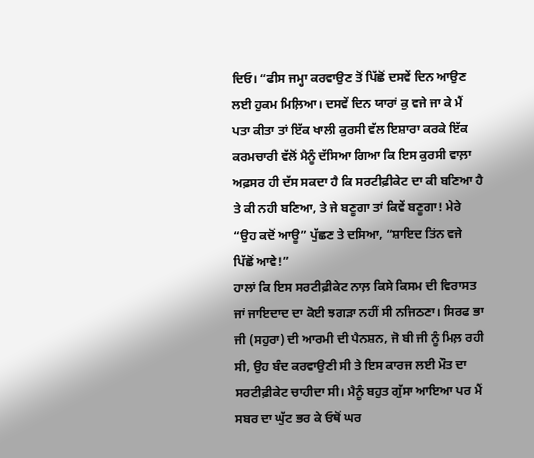ਦਿਓ। “ਫੀਸ ਜਮ੍ਹਾ ਕਰਵਾਉਣ ਤੋਂ ਪਿੱਛੋਂ ਦਸਵੇਂ ਦਿਨ ਆਉਣ ਲਈ ਹੁਕਮ ਮਿਲ਼ਿਆ। ਦਸਵੇਂ ਦਿਨ ਯਾਰਾਂ ਕੁ ਵਜੇ ਜਾ ਕੇ ਮੈਂ ਪਤਾ ਕੀਤਾ ਤਾਂ ਇੱਕ ਖਾਲੀ ਕੁਰਸੀ ਵੱਲ ਇਸ਼ਾਰਾ ਕਰਕੇ ਇੱਕ ਕਰਮਚਾਰੀ ਵੱਲੋਂ ਮੈਨੂੰ ਦੱਸਿਆ ਗਿਆ ਕਿ ਇਸ ਕੁਰਸੀ ਵਾਲ਼ਾ ਅਫ਼ਸਰ ਹੀ ਦੱਸ ਸਕਦਾ ਹੈ ਕਿ ਸਰਟੀਫ਼ੀਕੇਟ ਦਾ ਕੀ ਬਣਿਆ ਹੈ ਤੇ ਕੀ ਨਹੀ ਬਣਿਆ, ਤੇ ਜੇ ਬਣੂਗਾ ਤਾਂ ਕਿਵੇਂ ਬਣੂਗਾ! ਮੇਰੇ “ਉਹ ਕਦੋਂ ਆਊ” ਪੁੱਛਣ ਤੇ ਦਸਿਆ, “ਸ਼ਾਇਦ ਤਿਂਨ ਵਜੇ ਪਿੱਛੋਂ ਆਵੇ!”
ਹਾਲਾਂ ਕਿ ਇਸ ਸਰਟੀਫ਼ੀਕੇਟ ਨਾਲ਼ ਕਿਸੇ ਕਿਸਮ ਦੀ ਵਿਰਾਸਤ ਜਾਂ ਜਾਇਦਾਦ ਦਾ ਕੋਈ ਝਗੜਾ ਨਹੀਂ ਸੀ ਨਜਿਠਣਾ। ਸਿਰਫ ਭਾ ਜੀ (ਸਹੁਰਾ) ਦੀ ਆਰਮੀ ਦੀ ਪੈਨਸ਼ਨ, ਜੋ ਬੀ ਜੀ ਨੂੰ ਮਿਲ਼ ਰਹੀ ਸੀ, ਉਹ ਬੰਦ ਕਰਵਾਉਣੀ ਸੀ ਤੇ ਇਸ ਕਾਰਜ ਲਈ ਮੌਤ ਦਾ ਸਰਟੀਫ਼ੀਕੇਟ ਚਾਹੀਦਾ ਸੀ। ਮੈਨੂੰ ਬਹੁਤ ਗੁੱਸਾ ਆਇਆ ਪਰ ਮੈਂ ਸਬਰ ਦਾ ਘੁੱਟ ਭਰ ਕੇ ਓਥੋਂ ਘਰ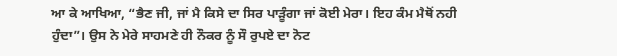ਆ ਕੇ ਆਖਿਆ, “ਭੈਣ ਜੀ, ਜਾਂ ਮੈ ਕਿਸੇ ਦਾ ਸਿਰ ਪਾੜੂੰਗਾ ਜਾਂ ਕੋਈ ਮੇਰਾ। ਇਹ ਕੰਮ ਮੈਥੋਂ ਨਹੀ ਹੁੰਦਾ”। ਉਸ ਨੇ ਮੇਰੇ ਸਾਹਮਣੇ ਹੀ ਨੌਕਰ ਨੂੰ ਸੌ ਰੁਪਏ ਦਾ ਨੋਟ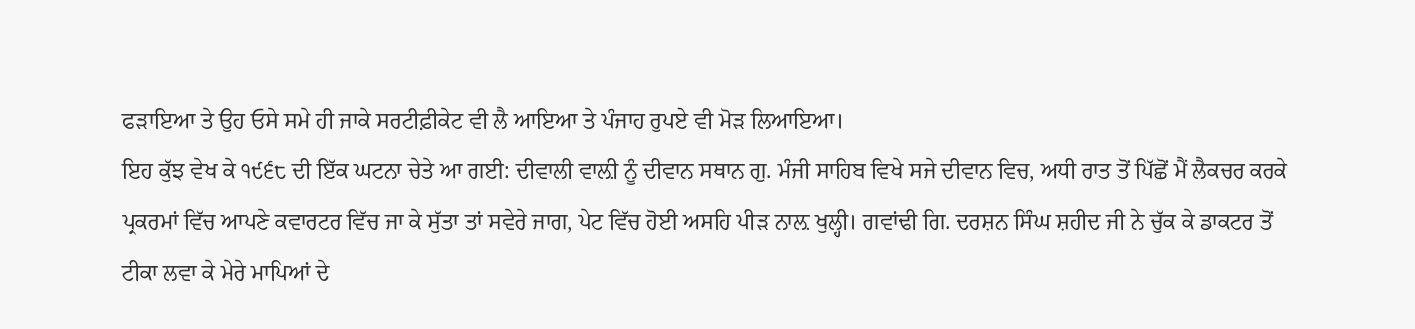ਫੜਾਇਆ ਤੇ ਉਹ ਓਸੇ ਸਮੇ ਹੀ ਜਾਕੇ ਸਰਟੀਫ਼ੀਕੇਟ ਵੀ ਲੈ ਆਇਆ ਤੇ ਪੰਜਾਹ ਰੁਪਏ ਵੀ ਮੋੜ ਲਿਆਇਆ।
ਇਹ ਕੁੱਝ ਵੇਖ ਕੇ ੧੯੬੮ ਦੀ ਇੱਕ ਘਟਨਾ ਚੇਤੇ ਆ ਗਈ: ਦੀਵਾਲੀ ਵਾਲ਼ੀ ਨੂੰ ਦੀਵਾਨ ਸਥਾਨ ਗੁ. ਮੰਜੀ ਸਾਹਿਬ ਵਿਖੇ ਸਜੇ ਦੀਵਾਨ ਵਿਚ, ਅਧੀ ਰਾਤ ਤੋਂ ਪਿੱਛੋਂ ਮੈਂ ਲੈਕਚਰ ਕਰਕੇ ਪ੍ਰਕਰਮਾਂ ਵਿੱਚ ਆਪਣੇ ਕਵਾਰਟਰ ਵਿੱਚ ਜਾ ਕੇ ਸੁੱਤਾ ਤਾਂ ਸਵੇਰੇ ਜਾਗ, ਪੇਟ ਵਿੱਚ ਹੋਈ ਅਸਹਿ ਪੀੜ ਨਾਲ਼ ਖੁਲ੍ਹੀ। ਗਵਾਂਢੀ ਗਿ. ਦਰਸ਼ਨ ਸਿੰਘ ਸ਼ਹੀਦ ਜੀ ਨੇ ਚੁੱਕ ਕੇ ਡਾਕਟਰ ਤੋਂ ਟੀਕਾ ਲਵਾ ਕੇ ਮੇਰੇ ਮਾਪਿਆਂ ਦੇ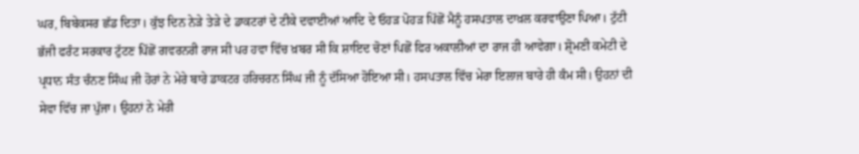ਘਰ, ਬਿਬੇਕਸਰ ਛੱਡ ਦਿਤਾ। ਕੁੱਝ ਦਿਨ ਨੇੜੇ ਤੇੜੇ ਦੇ ਡਾਕਟਰਾਂ ਦੇ ਟੀਕੇ ਦਵਾਈਆਂ ਆਦਿ ਦੇ ਓਹੜ ਪੋਹੜ ਪਿੱਛੋਂ ਮੈਨੂੰ ਹਸਪਤਾਲ ਦਾਖ਼ਲ ਕਰਵਾਉਣਾ ਪਿਆ। ਟੁੱਟੀ ਭੱਜੀ ਫਰੰਟ ਸਰਕਾਰ ਟੁੱਟਣ ਪਿੱਛੋਂ ਗਵਰਨਰੀ ਰਾਜ ਸੀ ਪਰ ਹਵਾ ਵਿੱਚ ਖ਼ਬਰ ਸੀ ਕਿ ਸ਼ਾਇਦ ਚੋਣਾਂ ਪਿਛੋਂ ਫਿਰ ਅਕਾਲੀਆਂ ਦਾ ਰਾਜ ਹੀ ਆਵੇਗਾ। ਸ਼੍ਰੋਮਣੀ ਕਮੇਟੀ ਦੇ ਪ੍ਰਧਾਨ ਸੰਤ ਚੰਨਣ ਸਿੰਘ ਜੀ ਹੋਰਾਂ ਨੇ ਮੇਰੇ ਬਾਰੇ ਡਾਕਟਰ ਹਰਿਚਰਨ ਸਿੰਘ ਜੀ ਨੂੰ ਦੱਸਿਆ ਹੋਇਆ ਸੀ। ਹਸਪਤਾਲ ਵਿੱਚ ਮੇਰਾ ਇਲਾਜ ਬਾਰੇ ਹੀ ਕੰਮ ਸੀ। ਉਹਨਾਂ ਦੀ ਸੇਵਾ ਵਿੱਚ ਜਾ ਪੁੱਜਾ। ਉਹਨਾਂ ਨੇ ਮੇਰੀ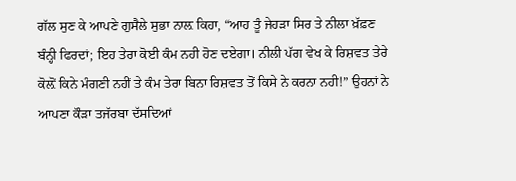ਗੱਲ ਸੁਣ ਕੇ ਆਪਣੇ ਗੁਸੈਲੇ ਸੁਭਾ ਨਾਲ਼ ਕਿਹਾ, “ਆਹ ਤੂੰ ਜੇਹੜਾ ਸਿਰ ਤੇ ਨੀਲਾ ਖ਼ੱਫ਼ਣ ਬੰਨ੍ਹੀ ਫਿਰਦਾਂ; ਇਹ ਤੇਰਾ ਕੋਈ ਕੰਮ ਨਹੀ ਹੋਣ ਦਏਗਾ। ਨੀਲੀ ਪੱਗ ਵੇਖ ਕੇ ਰਿਸ਼ਵਤ ਤੇਰੇ ਕੋਲ਼ੋਂ ਕਿਨੇ ਮੰਗਣੀ ਨਹੀਂ ਤੇ ਕੰਮ ਤੇਰਾ ਬਿਨਾ ਰਿਸ਼ਵਤ ਤੋਂ ਕਿਸੇ ਨੇ ਕਰਨਾ ਨਹੀ!” ਉਹਨਾਂ ਨੇ ਆਪਣਾ ਕੌੜਾ ਤਜੱਰਬਾ ਦੱਸਦਿਆਂ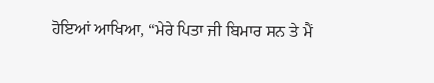ਹੋਇਆਂ ਆਖਿਆ, “ਮੇਰੇ ਪਿਤਾ ਜੀ ਬਿਮਾਰ ਸਨ ਤੇ ਮੈਂ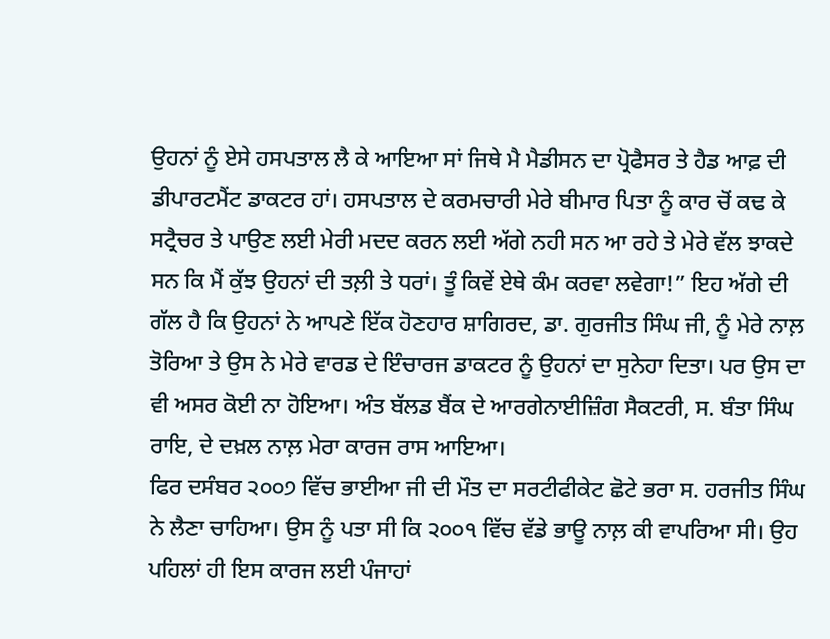ਉਹਨਾਂ ਨੂੰ ਏਸੇ ਹਸਪਤਾਲ ਲੈ ਕੇ ਆਇਆ ਸਾਂ ਜਿਥੇ ਮੈ ਮੈਡੀਸਨ ਦਾ ਪ੍ਰੋਫੈਸਰ ਤੇ ਹੈਡ ਆਫ਼ ਦੀ ਡੀਪਾਰਟਮੈਂਟ ਡਾਕਟਰ ਹਾਂ। ਹਸਪਤਾਲ ਦੇ ਕਰਮਚਾਰੀ ਮੇਰੇ ਬੀਮਾਰ ਪਿਤਾ ਨੂੰ ਕਾਰ ਚੋਂ ਕਢ ਕੇ ਸਟ੍ਰੈਚਰ ਤੇ ਪਾਉਣ ਲਈ ਮੇਰੀ ਮਦਦ ਕਰਨ ਲਈ ਅੱਗੇ ਨਹੀ ਸਨ ਆ ਰਹੇ ਤੇ ਮੇਰੇ ਵੱਲ ਝਾਕਦੇ ਸਨ ਕਿ ਮੈਂ ਕੁੱਝ ਉਹਨਾਂ ਦੀ ਤਲ਼ੀ ਤੇ ਧਰਾਂ। ਤੂੰ ਕਿਵੇਂ ਏਥੇ ਕੰਮ ਕਰਵਾ ਲਵੇਗਾ!” ਇਹ ਅੱਗੇ ਦੀ ਗੱਲ ਹੈ ਕਿ ਉਹਨਾਂ ਨੇ ਆਪਣੇ ਇੱਕ ਹੋਣਹਾਰ ਸ਼ਾਗਿਰਦ, ਡਾ. ਗੁਰਜੀਤ ਸਿੰਘ ਜੀ, ਨੂੰ ਮੇਰੇ ਨਾਲ਼ ਤੋਰਿਆ ਤੇ ਉਸ ਨੇ ਮੇਰੇ ਵਾਰਡ ਦੇ ਇੰਚਾਰਜ ਡਾਕਟਰ ਨੂੰ ਉਹਨਾਂ ਦਾ ਸੁਨੇਹਾ ਦਿਤਾ। ਪਰ ਉਸ ਦਾ ਵੀ ਅਸਰ ਕੋਈ ਨਾ ਹੋਇਆ। ਅੰਤ ਬੱਲਡ ਬੈਂਕ ਦੇ ਆਰਗੇਨਾਈਜ਼ਿੰਗ ਸੈਕਟਰੀ, ਸ. ਬੰਤਾ ਸਿੰਘ ਰਾਇ, ਦੇ ਦਖ਼ਲ ਨਾਲ਼ ਮੇਰਾ ਕਾਰਜ ਰਾਸ ਆਇਆ।
ਫਿਰ ਦਸੰਬਰ ੨੦੦੭ ਵਿੱਚ ਭਾਈਆ ਜੀ ਦੀ ਮੌਤ ਦਾ ਸਰਟੀਫੀਕੇਟ ਛੋਟੇ ਭਰਾ ਸ. ਹਰਜੀਤ ਸਿੰਘ ਨੇ ਲੈਣਾ ਚਾਹਿਆ। ਉਸ ਨੂੰ ਪਤਾ ਸੀ ਕਿ ੨੦੦੧ ਵਿੱਚ ਵੱਡੇ ਭਾਊ ਨਾਲ਼ ਕੀ ਵਾਪਰਿਆ ਸੀ। ਉਹ ਪਹਿਲਾਂ ਹੀ ਇਸ ਕਾਰਜ ਲਈ ਪੰਜਾਹਾਂ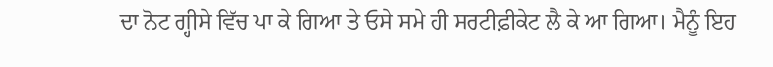ਦਾ ਨੋਟ ਗ੍ਹੀਸੇ ਵਿੱਚ ਪਾ ਕੇ ਗਿਆ ਤੇ ਓਸੇ ਸਮੇ ਹੀ ਸਰਟੀਫ਼ੀਕੇਟ ਲੈ ਕੇ ਆ ਗਿਆ। ਮੈਨੂੰ ਇਹ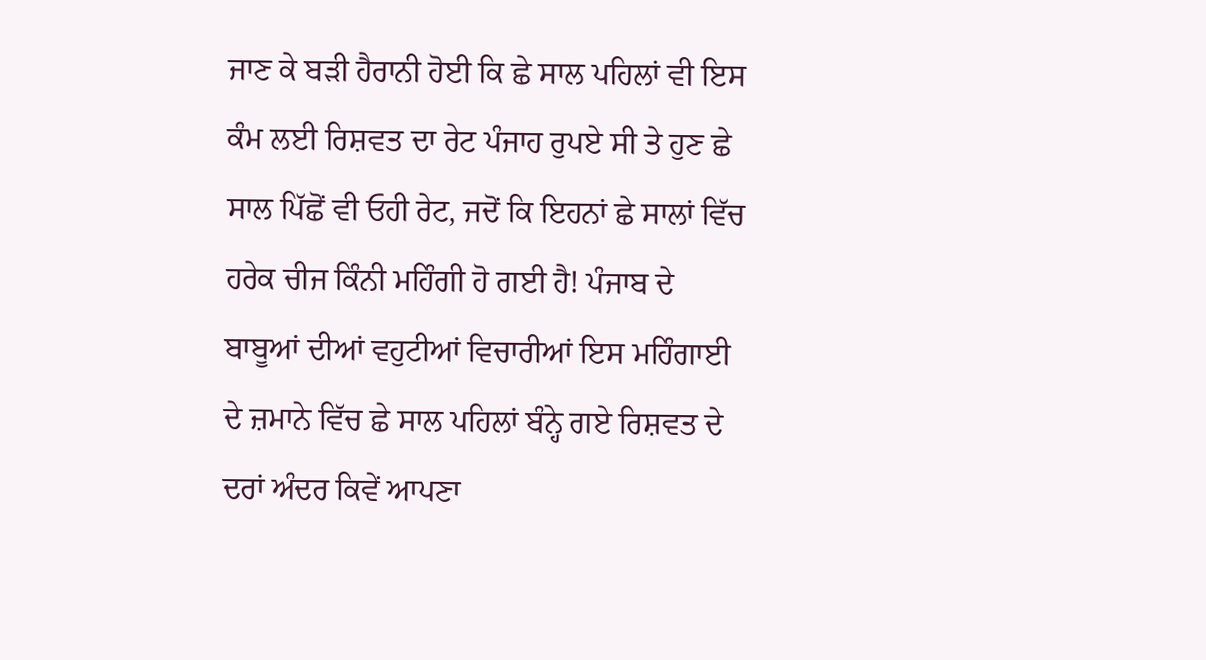ਜਾਣ ਕੇ ਬੜੀ ਹੈਰਾਨੀ ਹੋਈ ਕਿ ਛੇ ਸਾਲ ਪਹਿਲਾਂ ਵੀ ਇਸ ਕੰਮ ਲਈ ਰਿਸ਼ਵਤ ਦਾ ਰੇਟ ਪੰਜਾਹ ਰੁਪਏ ਸੀ ਤੇ ਹੁਣ ਛੇ ਸਾਲ ਪਿੱਛੋਂ ਵੀ ਓਹੀ ਰੇਟ, ਜਦੋਂ ਕਿ ਇਹਨਾਂ ਛੇ ਸਾਲਾਂ ਵਿੱਚ ਹਰੇਕ ਚੀਜ ਕਿੰਨੀ ਮਹਿੰਗੀ ਹੋ ਗਈ ਹੈ! ਪੰਜਾਬ ਦੇ ਬਾਬੂਆਂ ਦੀਆਂ ਵਹੁਟੀਆਂ ਵਿਚਾਰੀਆਂ ਇਸ ਮਹਿੰਗਾਈ ਦੇ ਜ਼ਮਾਨੇ ਵਿੱਚ ਛੇ ਸਾਲ ਪਹਿਲਾਂ ਬੰਨ੍ਹੇ ਗਏ ਰਿਸ਼ਵਤ ਦੇ ਦਰਾਂ ਅੰਦਰ ਕਿਵੇਂ ਆਪਣਾ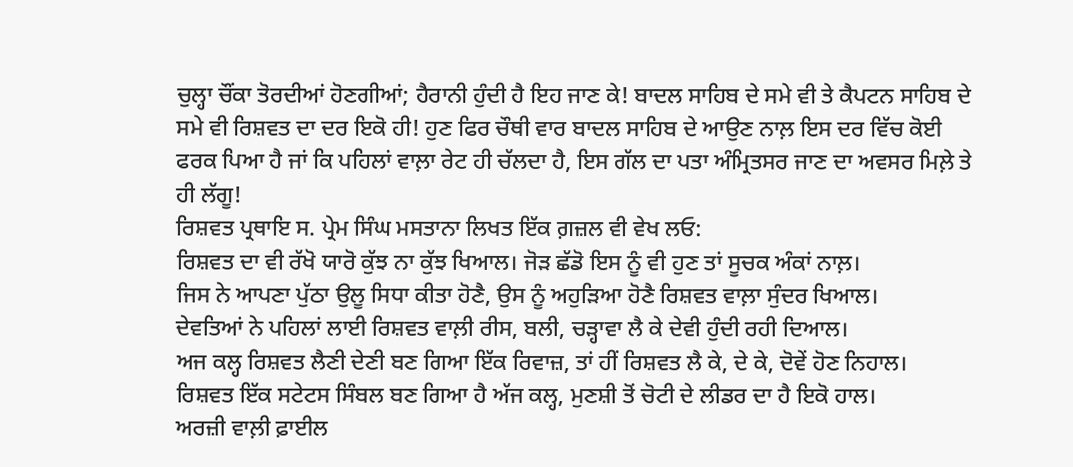ਚੁਲ੍ਹਾ ਚੌਂਕਾ ਤੋਰਦੀਆਂ ਹੋਣਗੀਆਂ; ਹੈਰਾਨੀ ਹੁੰਦੀ ਹੈ ਇਹ ਜਾਣ ਕੇ! ਬਾਦਲ ਸਾਹਿਬ ਦੇ ਸਮੇ ਵੀ ਤੇ ਕੈਪਟਨ ਸਾਹਿਬ ਦੇ ਸਮੇ ਵੀ ਰਿਸ਼ਵਤ ਦਾ ਦਰ ਇਕੋ ਹੀ! ਹੁਣ ਫਿਰ ਚੌਥੀ ਵਾਰ ਬਾਦਲ ਸਾਹਿਬ ਦੇ ਆਉਣ ਨਾਲ਼ ਇਸ ਦਰ ਵਿੱਚ ਕੋਈ ਫਰਕ ਪਿਆ ਹੈ ਜਾਂ ਕਿ ਪਹਿਲਾਂ ਵਾਲ਼ਾ ਰੇਟ ਹੀ ਚੱਲਦਾ ਹੈ, ਇਸ ਗੱਲ ਦਾ ਪਤਾ ਅੰਮ੍ਰਿਤਸਰ ਜਾਣ ਦਾ ਅਵਸਰ ਮਿਲ਼ੇ ਤੇ ਹੀ ਲੱਗੂ!
ਰਿਸ਼ਵਤ ਪ੍ਰਥਾਇ ਸ. ਪ੍ਰੇਮ ਸਿੰਘ ਮਸਤਾਨਾ ਲਿਖਤ ਇੱਕ ਗ਼ਜ਼ਲ ਵੀ ਵੇਖ ਲਓ:
ਰਿਸ਼ਵਤ ਦਾ ਵੀ ਰੱਖੋ ਯਾਰੋ ਕੁੱਝ ਨਾ ਕੁੱਝ ਖਿਆਲ। ਜੋੜ ਛੱਡੋ ਇਸ ਨੂੰ ਵੀ ਹੁਣ ਤਾਂ ਸੂਚਕ ਅੰਕਾਂ ਨਾਲ਼।
ਜਿਸ ਨੇ ਆਪਣਾ ਪੁੱਠਾ ਉਲੂ ਸਿਧਾ ਕੀਤਾ ਹੋਣੈ, ਉਸ ਨੂੰ ਅਹੁੜਿਆ ਹੋਣੈ ਰਿਸ਼ਵਤ ਵਾਲ਼ਾ ਸੁੰਦਰ ਖਿਆਲ।
ਦੇਵਤਿਆਂ ਨੇ ਪਹਿਲਾਂ ਲਾਈ ਰਿਸ਼ਵਤ ਵਾਲ਼ੀ ਰੀਸ, ਬਲੀ, ਚੜ੍ਹਾਵਾ ਲੈ ਕੇ ਦੇਵੀ ਹੁੰਦੀ ਰਹੀ ਦਿਆਲ।
ਅਜ ਕਲ੍ਹ ਰਿਸ਼ਵਤ ਲੈਣੀ ਦੇਣੀ ਬਣ ਗਿਆ ਇੱਕ ਰਿਵਾਜ਼, ਤਾਂ ਹੀਂ ਰਿਸ਼ਵਤ ਲੈ ਕੇ, ਦੇ ਕੇ, ਦੋਵੇਂ ਹੋਣ ਨਿਹਾਲ।
ਰਿਸ਼ਵਤ ਇੱਕ ਸਟੇਟਸ ਸਿੰਬਲ ਬਣ ਗਿਆ ਹੈ ਅੱਜ ਕਲ੍ਹ, ਮੁਣਸ਼ੀ ਤੋਂ ਚੋਟੀ ਦੇ ਲੀਡਰ ਦਾ ਹੈ ਇਕੋ ਹਾਲ।
ਅਰਜ਼ੀ ਵਾਲ਼ੀ ਫ਼ਾਈਲ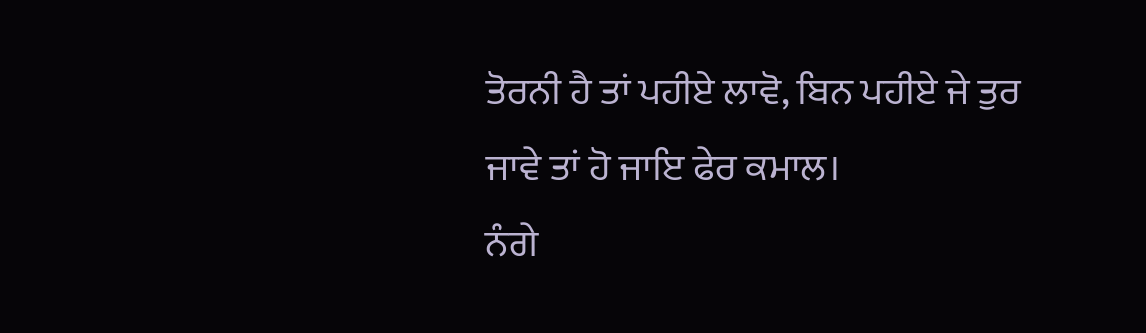ਤੋਰਨੀ ਹੈ ਤਾਂ ਪਹੀਏ ਲਾਵੋ, ਬਿਨ ਪਹੀਏ ਜੇ ਤੁਰ ਜਾਵੇ ਤਾਂ ਹੋ ਜਾਇ ਫੇਰ ਕਮਾਲ।
ਨੰਗੇ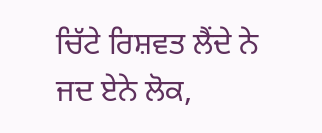ਚਿੱਟੇ ਰਿਸ਼ਵਤ ਲੈਂਦੇ ਨੇ ਜਦ ਏਨੇ ਲੋਕ,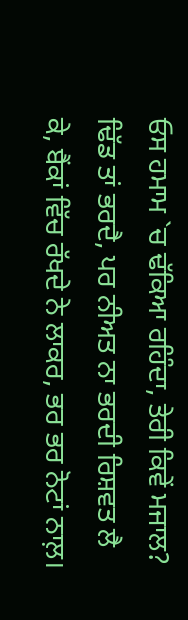ਓਸ ਹਮਾਮ `ਚ ਢੱਕਿਆ ਰਹਿੰਦਾ, ਤੇਰੀ ਕਿਵੇਂ ਮਜਾਲ?
ਢਿੱਡ ਤਾਂ ਭਰਦੈ, ਪਰ ਨੀਅਤ ਨਾ ਭਰਦੀ ਰਿਸ਼ਵਤ ਲੈ ਕੇ, ਬੈਂਕਾਂ ਵਿੱਚ ਰੱਖਦੇ ਨੇ ਲਾਕਰ, ਭਰ ਭਰ ਨੋਟਾਂ ਨਾਲ਼।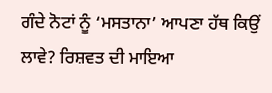ਗੰਦੇ ਨੋਟਾਂ ਨੂੰ ‘ਮਸਤਾਨਾ’ ਆਪਣਾ ਹੱਥ ਕਿਉਂ ਲਾਵੇ? ਰਿਸ਼ਵਤ ਦੀ ਮਾਇਆ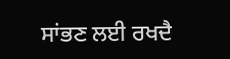ਸਾਂਭਣ ਲਈ ਰਖਦੈ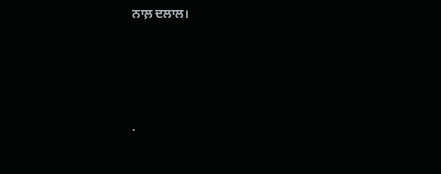ਨਾਲ਼ ਦਲਾਲ।




.